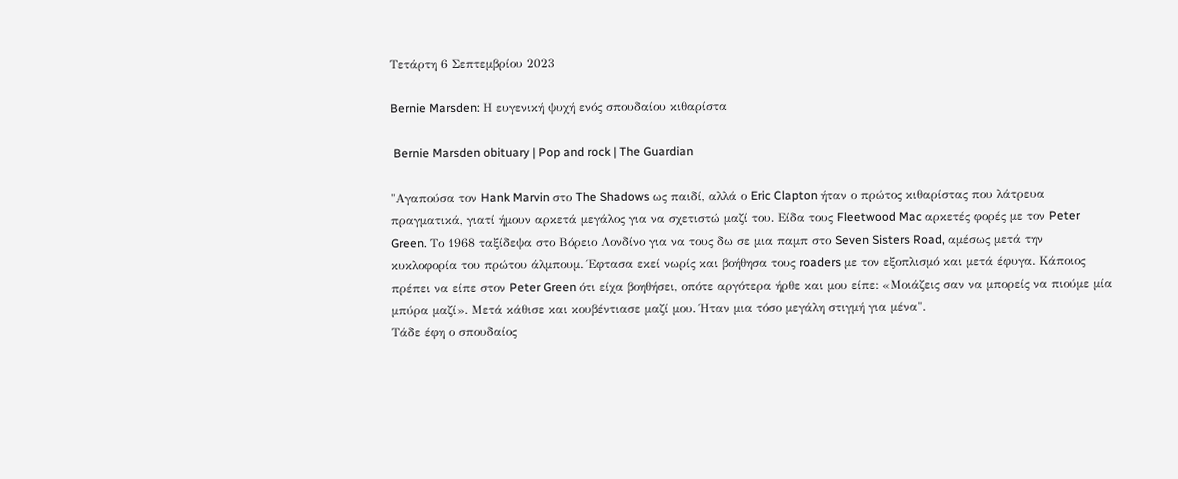Τετάρτη 6 Σεπτεμβρίου 2023

Bernie Marsden: Η ευγενική ψυχή ενός σπουδαίου κιθαρίστα

 Bernie Marsden obituary | Pop and rock | The Guardian

"Αγαπούσα τον Hank Marvin στο The Shadows ως παιδί, αλλά ο Eric Clapton ήταν ο πρώτος κιθαρίστας που λάτρευα πραγματικά, γιατί ήμουν αρκετά μεγάλος για να σχετιστώ μαζί του. Είδα τους Fleetwood Mac αρκετές φορές με τον Peter Green. Το 1968 ταξίδεψα στο Βόρειο Λονδίνο για να τους δω σε μια παμπ στο Seven Sisters Road, αμέσως μετά την κυκλοφορία του πρώτου άλμπουμ. Έφτασα εκεί νωρίς και βοήθησα τους roaders με τον εξοπλισμό και μετά έφυγα. Κάποιος πρέπει να είπε στον Peter Green ότι είχα βοηθήσει, οπότε αργότερα ήρθε και μου είπε: «Μοιάζεις σαν να μπορείς να πιούμε μία μπύρα μαζί». Μετά κάθισε και κουβέντιασε μαζί μου. Ήταν μια τόσο μεγάλη στιγμή για μένα".
Τάδε έφη ο σπουδαίος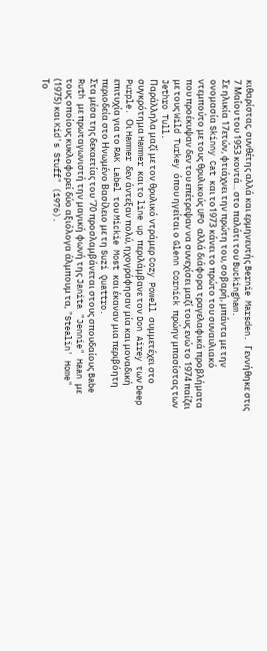κιθαρίστας, συνθέτης αλλά και ερμηνευτής Bernie Marsden. Γεννήθηκε στις 7 Μαΐου του 1953 κοντά... στο παλάτι του Buckingham.
Σε ηλικία 17ετών, φτιάχνει την πρώτη του, σοβαρή, μπάντα με την ονομασία Skinny Cat και το1973 κάνει το πρώτο του συναυλιακό ντεμπούτο με τους θρυλικούς UFO αλλά διάφορα τραγελαφικά προβλήματα που προέκυψαν δεν του επέτρεψαν να συνεχίσει μαζί τους ενώ το 1974 παίζει με τους Wild Turkey όπου ηγείται ο Glenn Cornick πρώην μπασίστας των Jethro Tull.
Παράλληλα μαζί με τον θρυλικό ντράμερ Cozy Powell συμμετέχει στο συγκρότημα Hammer και το line up περιλάμβανε τον Don Airey των Deep Purple. Οι Hammer δεν άντεξαν πολύ, ηχογράφησαν μία και μοναδική επιτυχία για το RAK Label του Mickie Most και έκαναν μια περιβόητη περιοδεία στο Ηνωμένο Βασίλειο με τη Suzi Quattro.
Στα μέσα της δεκαετίας του '70 προσλαμβάνεται στους σπουδαίους Babe Ruth με πρωταγωνιστή την μαγική φωνή της Janita "Jennie" Haan με τους οποίους κυκλοφορεί δύο αξιόλογα άλμπουμ τα, "Stealin' Home" (1975) και Kid's Stuff" (1976).
Το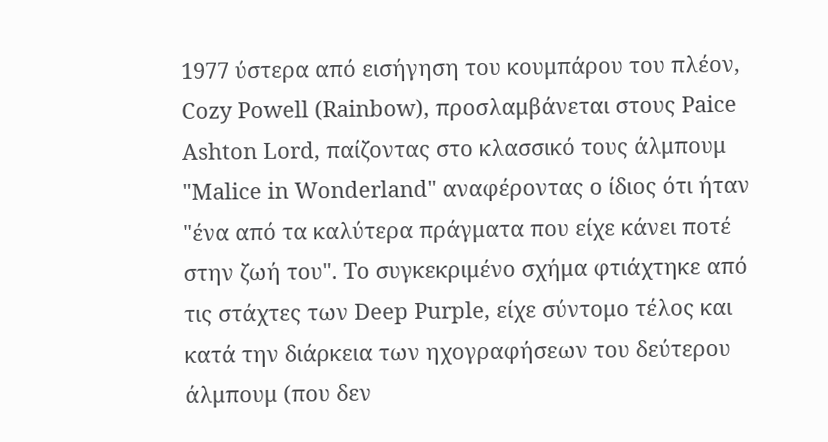1977 ύστερα από εισήγηση του κουμπάρου του πλέον, Cozy Powell (Rainbow), προσλαμβάνεται στους Paice Ashton Lord, παίζοντας στο κλασσικό τους άλμπουμ "Malice in Wonderland" αναφέροντας ο ίδιος ότι ήταν "ένα από τα καλύτερα πράγματα που είχε κάνει ποτέ στην ζωή του". To συγκεκριμένο σχήμα φτιάχτηκε από τις στάχτες των Deep Purple, είχε σύντομο τέλος και κατά την διάρκεια των ηχογραφήσεων του δεύτερου άλμπουμ (που δεν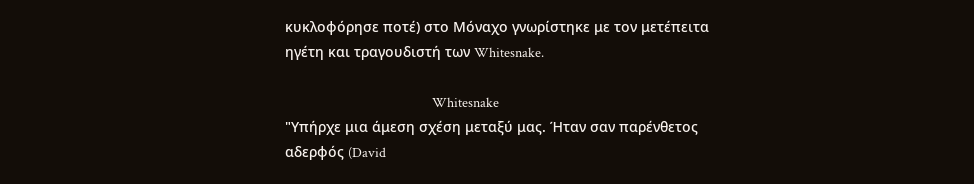κυκλοφόρησε ποτέ) στο Μόναχο γνωρίστηκε με τον μετέπειτα ηγέτη και τραγουδιστή των Whitesnake.

                                                 Whitesnake
"Υπήρχε μια άμεση σχέση μεταξύ μας. Ήταν σαν παρένθετος αδερφός (David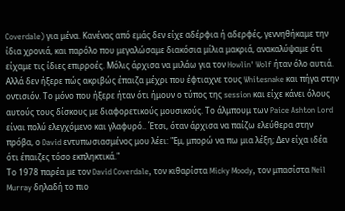Coverdale) για μένα. Κανένας από εμάς δεν είχε αδέρφια ή αδερφές, γεννηθήκαμε την ίδια χρονιά, και παρόλο που μεγαλώσαμε διακόσια μίλια μακριά, ανακαλύψαμε ότι είχαμε τις ίδιες επιρροές. Μόλις άρχισα να μιλάω για τον Howlin' Wolf ήταν όλο αυτιά. Αλλά δεν ήξερε πώς ακριβώς έπαιζα μέχρι που έφτιαχνε τους Whitesnake και πήγα στην οντισιόν. Το μόνο που ήξερε ήταν ότι ήμουν ο τύπος της session και είχε κάνει όλους αυτούς τους δίσκους με διαφορετικούς μουσικούς. Το άλμπουμ των Paice Ashton Lord είναι πολύ ελεγχόμενο και γλαφυρό.. Έτσι, όταν άρχισα να παίζω ελεύθερα στην πρόβα, ο David εντυπωσιασμένος μου λέει: "Εμ, μπορώ να πω μια λέξη; Δεν είχα ιδέα ότι έπαιζες τόσο εκπληκτικά."
Το 1978 παρέα με τον David Coverdale, τον κιθαρίστα Micky Moody, τον μπασίστα Neil Murray δηλαδή το πιο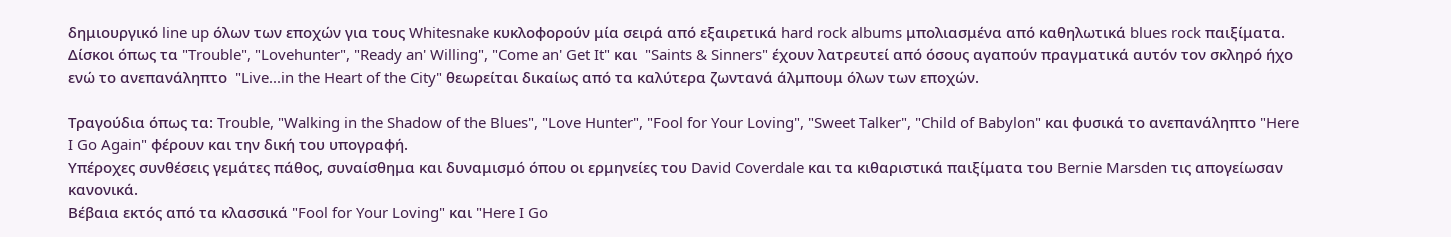δημιουργικό line up όλων των εποχών για τους Whitesnake κυκλοφορούν μία σειρά από εξαιρετικά hard rock albums μπολιασμένα από καθηλωτικά blues rock παιξίματα.
Δίσκοι όπως τα "Trouble", "Lovehunter", "Ready an' Willing", "Come an' Get It" και  "Saints & Sinners" έχουν λατρευτεί από όσους αγαπούν πραγματικά αυτόν τον σκληρό ήχο ενώ το ανεπανάληπτο  "Live...in the Heart of the City" θεωρείται δικαίως από τα καλύτερα ζωντανά άλμπουμ όλων των εποχών.

Τραγούδια όπως τα: Trouble, "Walking in the Shadow of the Blues", "Love Hunter", "Fool for Your Loving", "Sweet Talker", "Child of Babylon" και φυσικά το ανεπανάληπτο "Here I Go Again" φέρουν και την δική του υπογραφή.
Υπέροχες συνθέσεις γεμάτες πάθος, συναίσθημα και δυναμισμό όπου οι ερμηνείες του David Coverdale και τα κιθαριστικά παιξίματα του Bernie Marsden τις απογείωσαν κανονικά.
Βέβαια εκτός από τα κλασσικά "Fool for Your Loving" και "Here I Go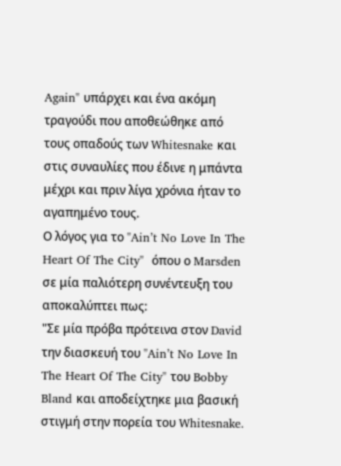Again" υπάρχει και ένα ακόμη τραγούδι που αποθεώθηκε από τους οπαδούς των Whitesnake και στις συναυλίες που έδινε η μπάντα μέχρι και πριν λίγα χρόνια ήταν το αγαπημένο τους.
Ο λόγος για το "Ain’t No Love In The Heart Of The City"  όπου ο Marsden σε μία παλιότερη συνέντευξη του αποκαλύπτει πως:
"Σε μία πρόβα πρότεινα στον David την διασκευή του "Ain’t No Love In The Heart Of The City" του Bobby Bland και αποδείχτηκε μια βασική στιγμή στην πορεία του Whitesnake.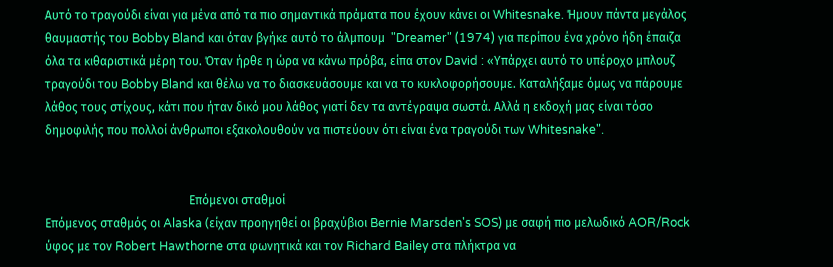Αυτό το τραγούδι είναι για μένα από τα πιο σημαντικά πράματα που έχουν κάνει οι Whitesnake. Ήμουν πάντα μεγάλος θαυμαστής του Bobby Bland και όταν βγήκε αυτό το άλμπουμ  "Dreamer" (1974) για περίπου ένα χρόνο ήδη έπαιζα όλα τα κιθαριστικά μέρη του. Όταν ήρθε η ώρα να κάνω πρόβα, είπα στον David : «Υπάρχει αυτό το υπέροχο μπλουζ τραγούδι του Bobby Bland και θέλω να το διασκευάσουμε και να το κυκλοφορήσουμε. Καταλήξαμε όμως να πάρουμε λάθος τους στίχους, κάτι που ήταν δικό μου λάθος γιατί δεν τα αντέγραψα σωστά. Αλλά η εκδοχή μας είναι τόσο δημοφιλής που πολλοί άνθρωποι εξακολουθούν να πιστεύουν ότι είναι ένα τραγούδι των Whitesnake".


                                                Επόμενοι σταθμοί
Επόμενος σταθμός οι Alaska (είχαν προηγηθεί οι βραχύβιοι Bernie Marsden's SOS) με σαφή πιο μελωδικό AOR/Rock ύφος με τον Robert Hawthorne στα φωνητικά και τον Richard Bailey στα πλήκτρα να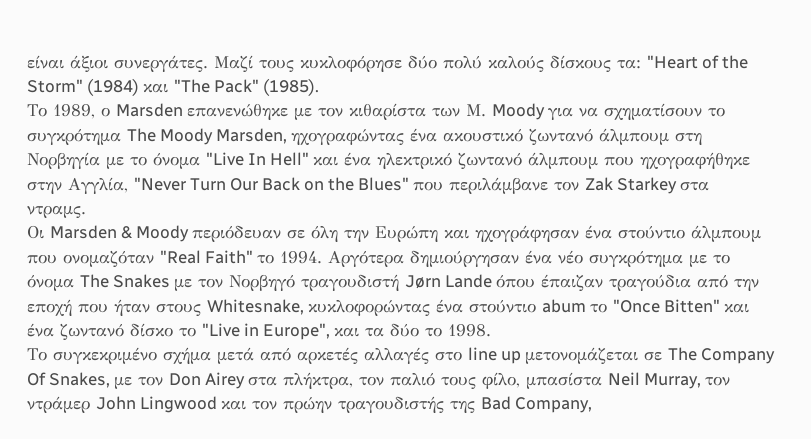είναι άξιοι συνεργάτες. Μαζί τους κυκλοφόρησε δύο πολύ καλούς δίσκους τα: "Heart of the Storm" (1984) και "The Pack" (1985).
Το 1989, ο Marsden επανενώθηκε με τον κιθαρίστα των Μ. Moody για να σχηματίσουν το συγκρότημα The Moody Marsden, ηχογραφώντας ένα ακουστικό ζωντανό άλμπουμ στη Νορβηγία με το όνομα "Live In Hell" και ένα ηλεκτρικό ζωντανό άλμπουμ που ηχογραφήθηκε στην Αγγλία, "Never Turn Our Back on the Blues" που περιλάμβανε τον Zak Starkey στα ντραμς.
Οι Marsden & Moody περιόδευαν σε όλη την Ευρώπη και ηχογράφησαν ένα στούντιο άλμπουμ που ονομαζόταν "Real Faith" το 1994. Αργότερα δημιούργησαν ένα νέο συγκρότημα με το όνομα The Snakes με τον Νορβηγό τραγουδιστή Jørn Lande όπου έπαιζαν τραγούδια από την εποχή που ήταν στους Whitesnake, κυκλοφορώντας ένα στούντιο abum το "Once Bitten" και ένα ζωντανό δίσκο το "Live in Europe", και τα δύο το 1998.
Το συγκεκριμένο σχήμα μετά από αρκετές αλλαγές στο line up μετονομάζεται σε The Company Of Snakes, με τον Don Airey στα πλήκτρα, τον παλιό τους φίλο, μπασίστα Neil Murray, τον ντράμερ John Lingwood και τον πρώην τραγουδιστής της Bad Company,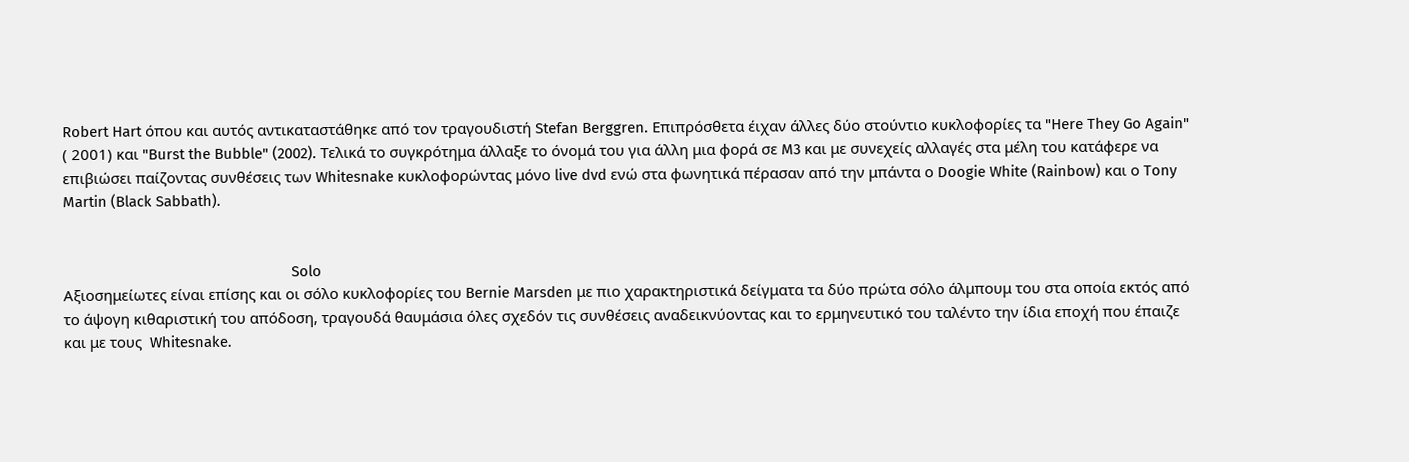Robert Hart όπου και αυτός αντικαταστάθηκε από τον τραγουδιστή Stefan Berggren. Eπιπρόσθετα έιχαν άλλες δύο στούντιο κυκλοφορίες τα "Here They Go Again" ( 2001) και "Burst the Bubble" (2002). Τελικά το συγκρότημα άλλαξε το όνομά του για άλλη μια φορά σε M3 και με συνεχείς αλλαγές στα μέλη του κατάφερε να επιβιώσει παίζοντας συνθέσεις των Whitesnake κυκλοφορώντας μόνο live dvd ενώ στα φωνητικά πέρασαν από την μπάντα ο Doogie White (Rainbow) και ο Tony Martin (Black Sabbath).


                                                         Solo
Αξιοσημείωτες είναι επίσης και οι σόλο κυκλοφορίες του Bernie Marsden με πιο χαρακτηριστικά δείγματα τα δύο πρώτα σόλο άλμπουμ του στα οποία εκτός από το άψογη κιθαριστική του απόδοση, τραγουδά θαυμάσια όλες σχεδόν τις συνθέσεις αναδεικνύοντας και το ερμηνευτικό του ταλέντο την ίδια εποχή που έπαιζε και με τους  Whitesnake.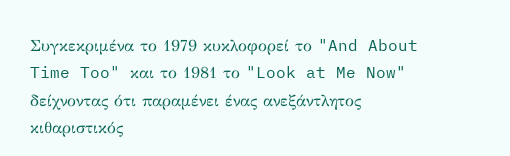Συγκεκριμένα το 1979 κυκλοφορεί το "And About Time Too" και το 1981 το "Look at Me Now" δείχνοντας ότι παραμένει ένας ανεξάντλητος κιθαριστικός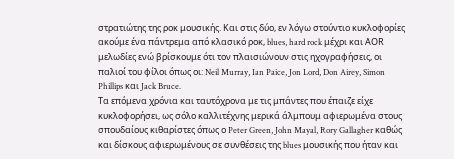στρατιώτης της ροκ μουσικής. Και στις δύο, εν λόγω στούντιο κυκλοφορίες ακούμε ένα πάντρεμα από κλασικό ροκ, blues, hard rock μέχρι και ΑΟR μελωδίες ενώ βρίσκουμε ότι τον πλαισιώνουν στις ηχογραφήσεις, οι παλιοί του φίλοι όπως οι: Neil Murray, Ian Paice, Jon Lord, Don Airey, Simon Phillips και Jack Bruce.
Τα επόμενα χρόνια και ταυτόχρονα με τις μπάντες που έπαιζε είχε κυκλοφορήσει, ως σόλο καλλιτέχνης μερικά άλμπουμ αφιερωμένα στους σπουδαίους κιθαρίστες όπως ο Peter Green, John Mayal, Rory Gallagher καθώς και δίσκους αφιερωμένους σε συνθέσεις της blues μουσικής που ήταν και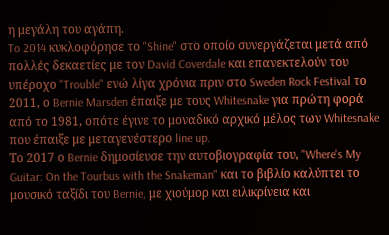η μεγάλη του αγάπη.
To 2014 κυκλοφόρησε το "Shine" στο οποίο συνεργάζεται μετά από πολλές δεκαετίες με τον David Coverdale και επανεκτελούν του υπέροχο "Trouble" ενώ λίγα χρόνια πριν στο Sweden Rock Festival το 2011, ο Bernie Marsden έπαιξε με τους Whitesnake για πρώτη φορά από το 1981, οπότε έγινε το μοναδικό αρχικό μέλος των Whitesnake που έπαιξε με μεταγενέστερο line up.
Το 2017 ο Bernie δημοσίευσε την αυτοβιογραφία του, "Where's My Guitar: On the Tourbus with the Snakeman" και το βιβλίο καλύπτει το μουσικό ταξίδι του Bernie, με χιούμορ και ειλικρίνεια και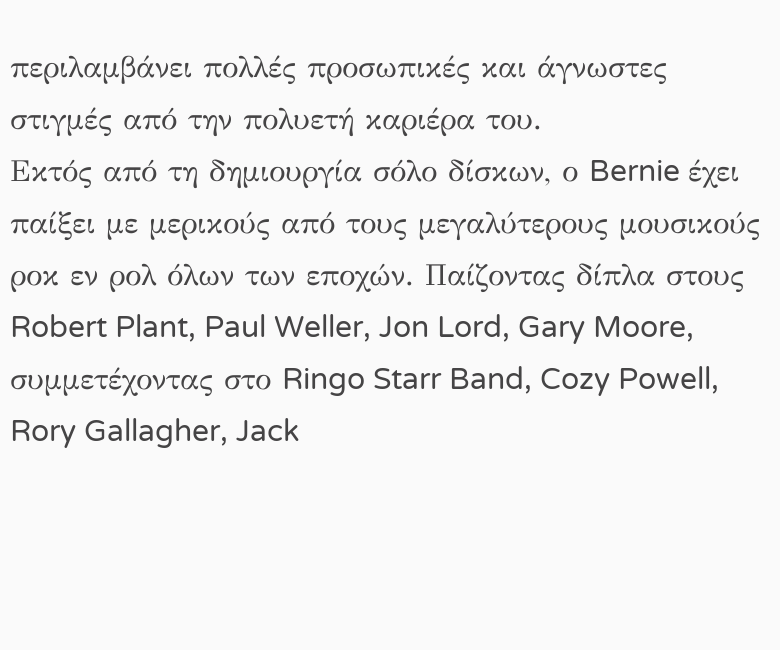περιλαμβάνει πολλές προσωπικές και άγνωστες στιγμές από την πολυετή καριέρα του.
Εκτός από τη δημιουργία σόλο δίσκων, ο Bernie έχει παίξει με μερικούς από τους μεγαλύτερους μουσικούς ροκ εν ρολ όλων των εποχών. Παίζοντας δίπλα στους Robert Plant, Paul Weller, Jon Lord, Gary Moore, συμμετέχοντας στο Ringo Starr Band, Cozy Powell, Rory Gallagher, Jack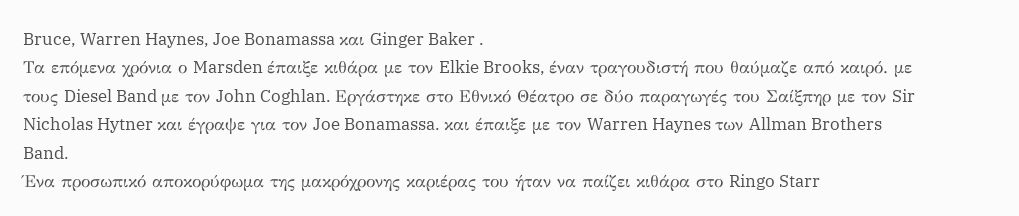Bruce, Warren Haynes, Joe Bonamassa και Ginger Baker .
Τα επόμενα χρόνια ο Marsden έπαιξε κιθάρα με τον Elkie Brooks, έναν τραγουδιστή που θαύμαζε από καιρό. με τους Diesel Band με τον John Coghlan. Εργάστηκε στο Εθνικό Θέατρο σε δύο παραγωγές του Σαίξπηρ με τον Sir Nicholas Hytner και έγραψε για τον Joe Bonamassa. και έπαιξε με τον Warren Haynes των Allman Brothers Band.
Ένα προσωπικό αποκορύφωμα της μακρόχρονης καριέρας του ήταν να παίζει κιθάρα στο Ringo Starr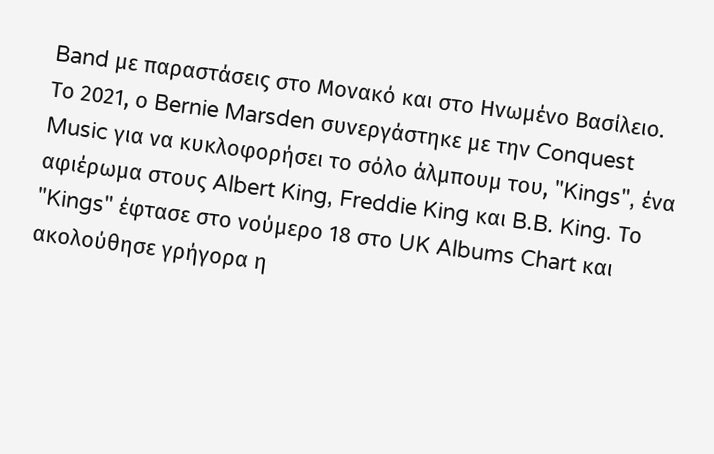Band με παραστάσεις στο Μονακό και στο Ηνωμένο Βασίλειο.
Το 2021, ο Bernie Marsden συνεργάστηκε με την Conquest Music για να κυκλοφορήσει το σόλο άλμπουμ του, "Kings", ένα αφιέρωμα στους Albert King, Freddie King και B.B. King. Το "Kings" έφτασε στο νούμερο 18 στο UK Albums Chart και ακολούθησε γρήγορα η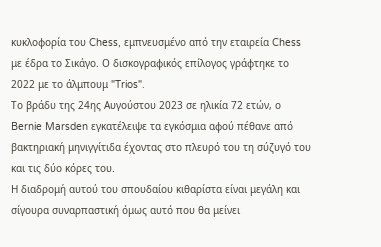κυκλοφορία του Chess, εμπνευσμένο από την εταιρεία Chess με έδρα το Σικάγο. Ο δισκογραφικός επίλογος γράφτηκε το 2022 με το άλμπουμ "Trios".
Το βράδυ της 24ης Αυγούστου 2023 σε ηλικία 72 ετών, ο Bernie Marsden εγκατέλειψε τα εγκόσμια αφού πέθανε από βακτηριακή μηνιγγίτιδα έχοντας στο πλευρό του τη σύζυγό του και τις δύο κόρες του.
Η διαδρομή αυτού του σπουδαίου κιθαρίστα είναι μεγάλη και σίγουρα συναρπαστική όμως αυτό που θα μείνει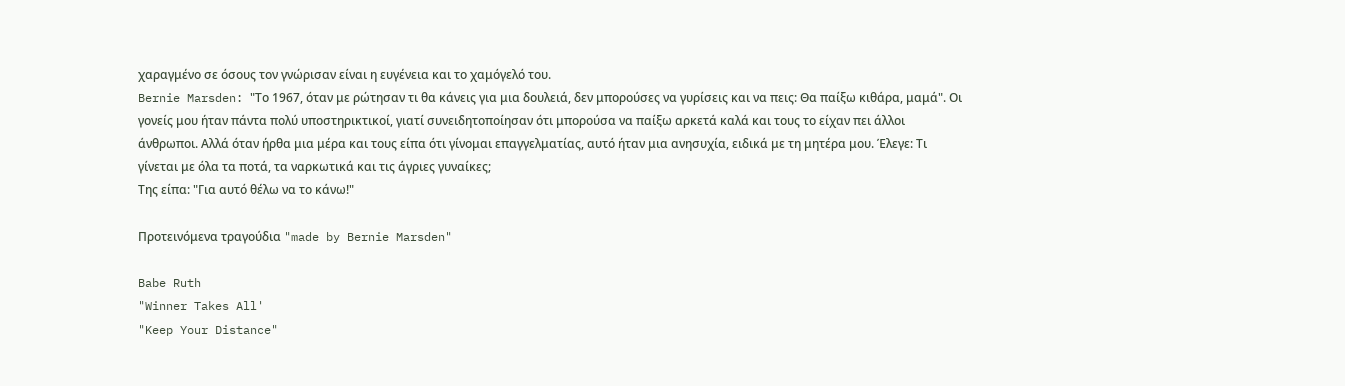χαραγμένο σε όσους τον γνώρισαν είναι η ευγένεια και το χαμόγελό του.
Bernie Marsden: "Το 1967, όταν με ρώτησαν τι θα κάνεις για μια δουλειά, δεν μπορούσες να γυρίσεις και να πεις: Θα παίξω κιθάρα, μαμά". Οι γονείς μου ήταν πάντα πολύ υποστηρικτικοί, γιατί συνειδητοποίησαν ότι μπορούσα να παίξω αρκετά καλά και τους το είχαν πει άλλοι άνθρωποι. Αλλά όταν ήρθα μια μέρα και τους είπα ότι γίνομαι επαγγελματίας, αυτό ήταν μια ανησυχία, ειδικά με τη μητέρα μου. Έλεγε: Τι γίνεται με όλα τα ποτά, τα ναρκωτικά και τις άγριες γυναίκες;
Της είπα: "Για αυτό θέλω να το κάνω!"

Προτεινόμενα τραγούδια "made by Bernie Marsden"

Babe Ruth
"Winner Takes All'
"Keep Your Distance"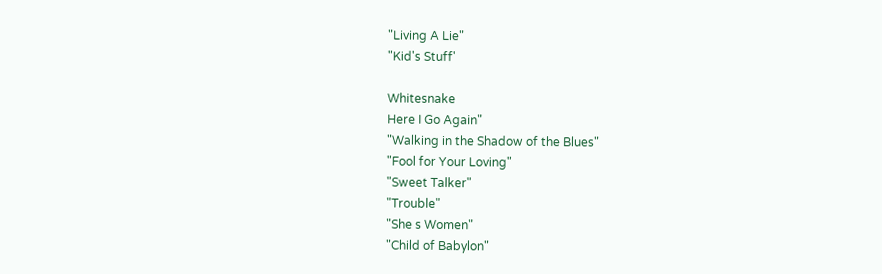"Living A Lie"
"Kid's Stuff'

Whitesnake
Here I Go Again"
"Walking in the Shadow of the Blues"
"Fool for Your Loving"
"Sweet Talker"
"Trouble"
"She s Women"
"Child of Babylon"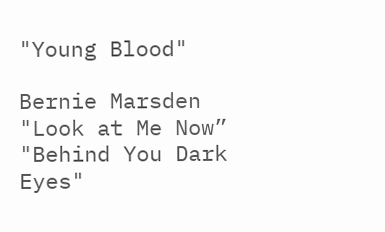"Young Blood"

Bernie Marsden
"Look at Me Now”
"Behind You Dark Eyes"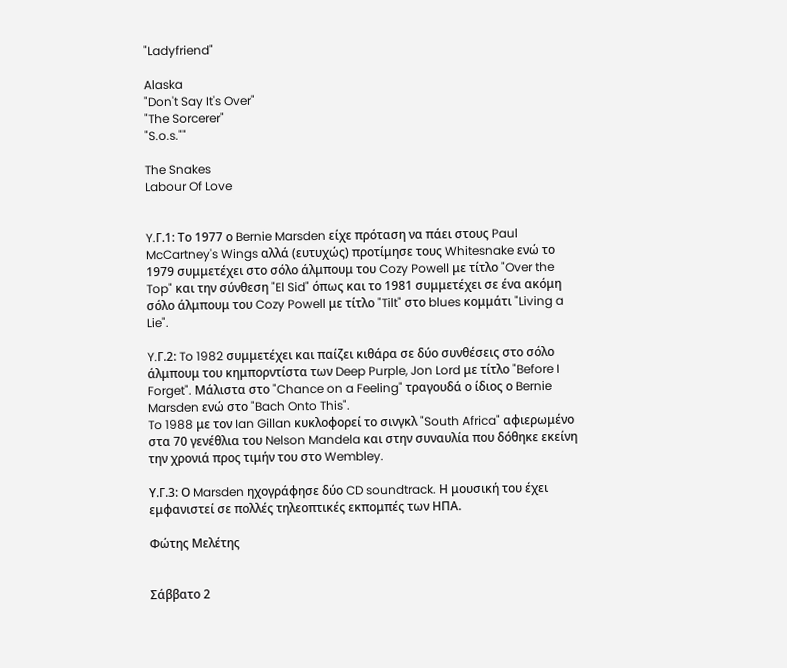"Ladyfriend"

Alaska
"Don't Say It's Over"
"The Sorcerer"
"S.o.s.""

The Snakes
Labour Of Love


Y.Γ.1: Το 1977 ο Bernie Marsden είχε πρόταση να πάει στους Paul McCartney's Wings αλλά (ευτυχώς) προτίμησε τους Whitesnake ενώ το 1979 συμμετέχει στο σόλο άλμπουμ του Cozy Powell με τίτλο "Over the Top" και την σύνθεση "El Sid" όπως και το 1981 συμμετέχει σε ένα ακόμη σόλο άλμπουμ του Cozy Powell με τίτλο "Tilt" στο blues κομμάτι "Living a Lie".

Y.Γ.2: To 1982 συμμετέχει και παίζει κιθάρα σε δύο συνθέσεις στο σόλο άλμπουμ του κημπορντίστα των Deep Purple, Jon Lord με τίτλο "Before I Forget". Μάλιστα στο "Chance on a Feeling" τραγουδά ο ίδιος ο Bernie Marsden ενώ στο "Bach Onto This".
To 1988 με τον Ian Gillan κυκλοφορεί το σινγκλ "South Africa" αφιερωμένο στα 70 γενέθλια του Nelson Mandela και στην συναυλία που δόθηκε εκείνη την χρονιά προς τιμήν του στο Wembley.

Υ.Γ.3: Ο Marsden ηχογράφησε δύο CD soundtrack. Η μουσική του έχει εμφανιστεί σε πολλές τηλεοπτικές εκπομπές των ΗΠΑ.

Φώτης Μελέτης


Σάββατο 2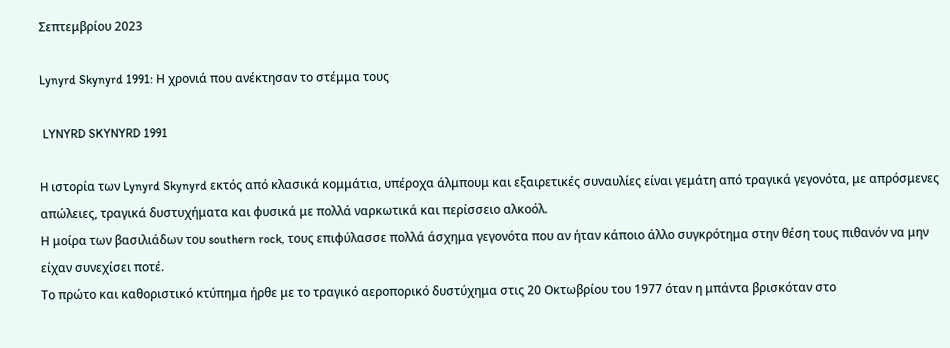Σεπτεμβρίου 2023

Lynyrd Skynyrd 1991: Η χρονιά που ανέκτησαν το στέμμα τους

 LYNYRD SKYNYRD 1991

H ιστορία των Lynyrd Skynyrd εκτός από κλασικά κομμάτια, υπέροχα άλμπουμ και εξαιρετικές συναυλίες είναι γεμάτη από τραγικά γεγονότα, με απρόσμενες απώλειες, τραγικά δυστυχήματα και φυσικά με πολλά ναρκωτικά και περίσσειο αλκοόλ.
Η μοίρα των βασιλιάδων του southern rock, τους επιφύλασσε πολλά άσχημα γεγονότα που αν ήταν κάποιο άλλο συγκρότημα στην θέση τους πιθανόν να μην είχαν συνεχίσει ποτέ.
Το πρώτο και καθοριστικό κτύπημα ήρθε με το τραγικό αεροπορικό δυστύχημα στις 20 Οκτωβρίου του 1977 όταν η μπάντα βρισκόταν στο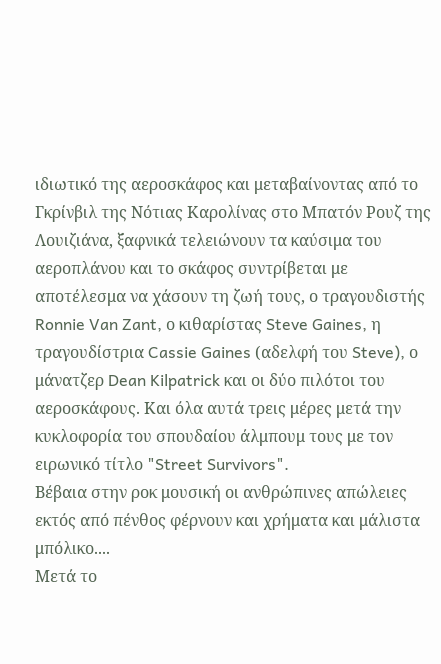ιδιωτικό της αεροσκάφος και μεταβαίνοντας από το Γκρίνβιλ της Νότιας Καρολίνας στο Μπατόν Ρουζ της Λουιζιάνα, ξαφνικά τελειώνουν τα καύσιμα του αεροπλάνου και το σκάφος συντρίβεται με αποτέλεσμα να χάσουν τη ζωή τους, ο τραγουδιστής Ronnie Van Zant, ο κιθαρίστας Steve Gaines, η τραγουδίστρια Cassie Gaines (αδελφή του Steve), ο μάνατζερ Dean Kilpatrick και οι δύο πιλότοι του αεροσκάφους. Και όλα αυτά τρεις μέρες μετά την κυκλοφορία του σπουδαίου άλμπουμ τους με τον ειρωνικό τίτλο "Street Survivors".
Βέβαια στην ροκ μουσική οι ανθρώπινες απώλειες εκτός από πένθος φέρνουν και χρήματα και μάλιστα μπόλικο....
Μετά το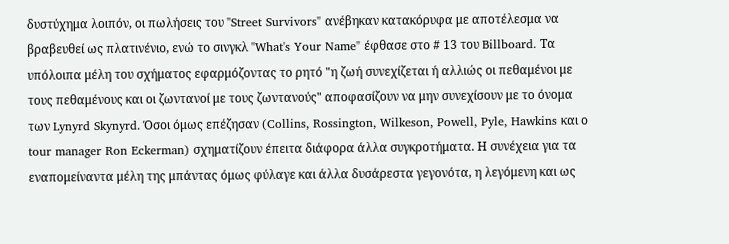δυστύχημα λοιπόν, οι πωλήσεις του "Street Survivors" ανέβηκαν κατακόρυφα με αποτέλεσμα να βραβευθεί ως πλατινένιο, ενώ το σινγκλ "What's Your Name" έφθασε στο # 13 του Billboard. Τα υπόλοιπα μέλη του σχήματος εφαρμόζοντας το ρητό "η ζωή συνεχίζεται ή αλλιώς οι πεθαμένοι με τους πεθαμένους και οι ζωντανοί με τους ζωντανούς" αποφασίζουν να μην συνεχίσουν με το όνομα των Lynyrd Skynyrd. Όσοι όμως επέζησαν (Collins, Rossington, Wilkeson, Powell, Pyle, Hawkins και ο tour manager Ron Eckerman) σχηματίζουν έπειτα διάφορα άλλα συγκροτήματα. Η συνέχεια για τα εναπομείναντα μέλη της μπάντας όμως φύλαγε και άλλα δυσάρεστα γεγονότα, η λεγόμενη και ως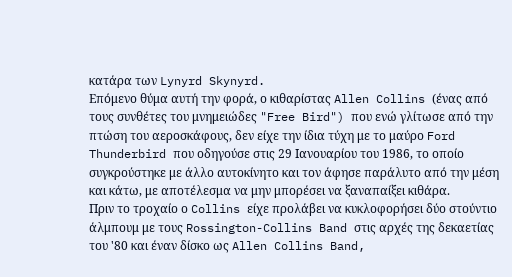κατάρα των Lynyrd Skynyrd.
Επόμενο θύμα αυτή την φορά, ο κιθαρίστας Allen Collins (ένας από τους συνθέτες του μνημειώδες "Free Bird") που ενώ γλίτωσε από την πτώση του αεροσκάφους, δεν είχε την ίδια τύχη με το μαύρο Ford Thunderbird που οδηγούσε στις 29 Ιανουαρίου του 1986, το οποίο συγκρούστηκε με άλλο αυτοκίνητο και τον άφησε παράλυτο από την μέση και κάτω, με αποτέλεσμα να μην μπορέσει να ξαναπαίξει κιθάρα.
Πριν το τροχαίο ο Collins είχε προλάβει να κυκλοφορήσει δύο στούντιο άλμπουμ με τους Rossington-Collins Band στις αρχές της δεκαετίας του '80 και έναν δίσκο ως Allen Collins Band,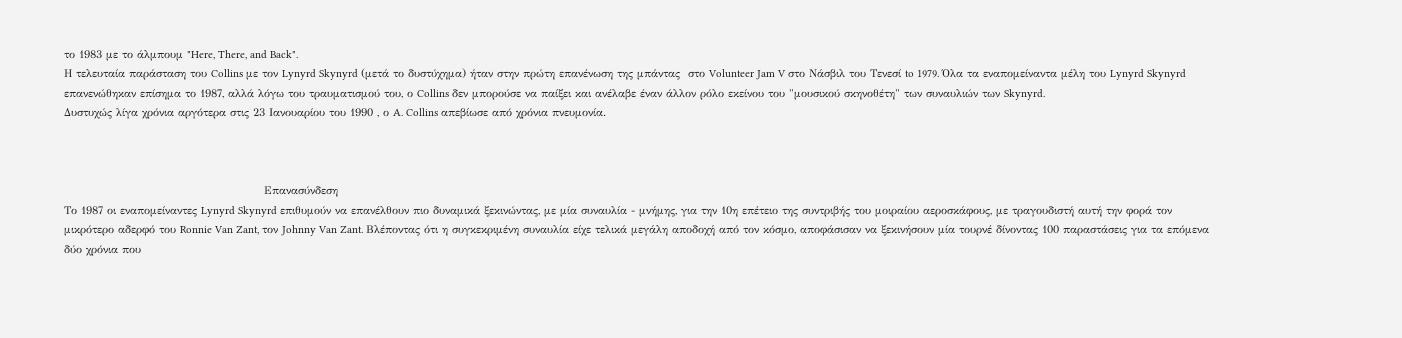το 1983 με το άλμπουμ "Here, There, and Back".
Η τελευταία παράσταση του Collins με τον Lynyrd Skynyrd (μετά το δυστύχημα) ήταν στην πρώτη επανένωση της μπάντας  στο Volunteer Jam V στο Νάσβιλ του Τενεσί to 1979. Όλα τα εναπομείναντα μέλη του Lynyrd Skynyrd επανενώθηκαν επίσημα το 1987, αλλά λόγω του τραυματισμού του, ο Collins δεν μπορούσε να παίξει και ανέλαβε έναν άλλον ρόλο εκείνου του "μουσικού σκηνοθέτη" των συναυλιών των Skynyrd.
Δυστυχώς λίγα χρόνια αργότερα στις 23 Ιανουαρίου του 1990 , ο A. Collins απεβίωσε από χρόνια πνευμονία.



                                                  Επανασύνδεση
Το 1987 οι εναπομείναντες Lynyrd Skynyrd επιθυμούν να επανέλθουν πιο δυναμικά ξεκινώντας, με μία συναυλία - μνήμης, για την 10η επέτειο της συντριβής του μοιραίου αεροσκάφους, με τραγουδιστή αυτή την φορά τον μικρότερο αδερφό του Ronnie Van Zant, τον Johnny Van Zant. Βλέποντας ότι η συγκεκριμένη συναυλία είχε τελικά μεγάλη αποδοχή από τον κόσμο, αποφάσισαν να ξεκινήσουν μία τουρνέ δίνοντας 100 παραστάσεις για τα επόμενα δύο χρόνια που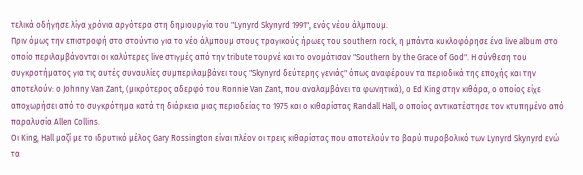τελικά οδήγησε λίγα χρόνια αργότερα στη δημιουργία του "Lynyrd Skynyrd 1991", ενός νέου άλμπουμ.
Πριν όμως την επιστροφή στο στούντιο για το νέο άλμπουμ στους τραγικούς ήρωες του southern rock, η μπάντα κυκλοφόρησε ένα live album στο οποίο περιλαμβάνονται οι καλύτερες live στιγμές από την tribute τουρνέ και το ονομάτισαν "Southern by the Grace of God". Η σύνθεση του συγκροτήματος για τις αυτές συναυλίες συμπεριλαμβάνει τους "Skynyrd δεύτερης γενιάς" όπως αναφέρουν τα περιοδικά της εποχής και την αποτελούν: ο Johnny Van Zant, (μικρότερος αδερφό του Ronnie Van Zant, που αναλαμβάνει τα φωνητικά), ο Ed King στην κιθάρα, ο οποίος είχε αποχωρήσει από το συγκρότημα κατά τη διάρκεια μιας περιοδείας το 1975 και ο κιθαρίστας Randall Hall, ο οποίος αντικατέστησε τον κτυπημένο από παραλυσία Allen Collins.
Οι King, Hall μαζί με το ιδρυτικό μέλος Gary Rossington είναι πλέον οι τρεις κιθαρίστας που αποτελούν το βαρύ πυροβολικό των Lynyrd Skynyrd ενώ τα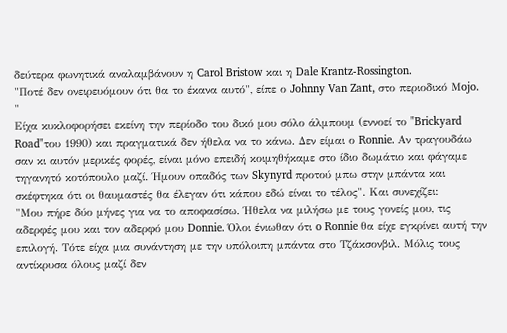δεύτερα φωνητικά αναλαμβάνουν η Carol Bristow και η Dale Krantz-Rossington.
"Ποτέ δεν ονειρευόμουν ότι θα το έκανα αυτό", είπε ο Johnny Van Zant, στο περιοδικό Μojo. "
Είχα κυκλοφορήσει εκείνη την περίοδο του δικό μου σόλο άλμπουμ (εννοεί το "Brickyard Road"του 1990) και πραγματικά δεν ήθελα να το κάνω. Δεν είμαι ο Ronnie. Αν τραγουδάω σαν κι αυτόν μερικές φορές, είναι μόνο επειδή κοιμηθήκαμε στο ίδιο δωμάτιο και φάγαμε τηγανητό κοτόπουλο μαζί. Ήμουν οπαδός των Skynyrd προτού μπω στην μπάντα και σκέφτηκα ότι οι θαυμαστές θα έλεγαν ότι κάπου εδώ είναι το τέλος". Και συνεχίζει:
"Μου πήρε δύο μήνες για να το αποφασίσω. Ήθελα να μιλήσω με τους γονείς μου, τις αδερφές μου και τον αδερφό μου Donnie. Όλοι ένιωθαν ότι o Ronnie θα είχε εγκρίνει αυτή την επιλογή. Τότε είχα μια συνάντηση με την υπόλοιπη μπάντα στο Τζάκσονβιλ. Μόλις τους αντίκρυσα όλους μαζί δεν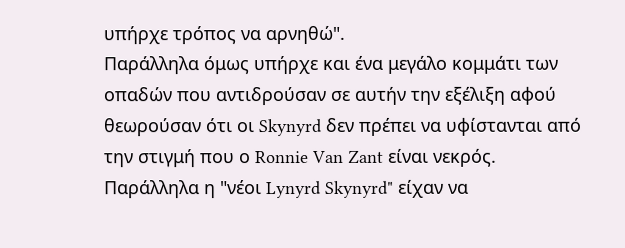υπήρχε τρόπος να αρνηθώ".
Παράλληλα όμως υπήρχε και ένα μεγάλο κομμάτι των οπαδών που αντιδρούσαν σε αυτήν την εξέλιξη αφού θεωρούσαν ότι οι Skynyrd δεν πρέπει να υφίστανται από την στιγμή που ο Ronnie Van Zant είναι νεκρός. Παράλληλα η "νέοι Lynyrd Skynyrd" είχαν να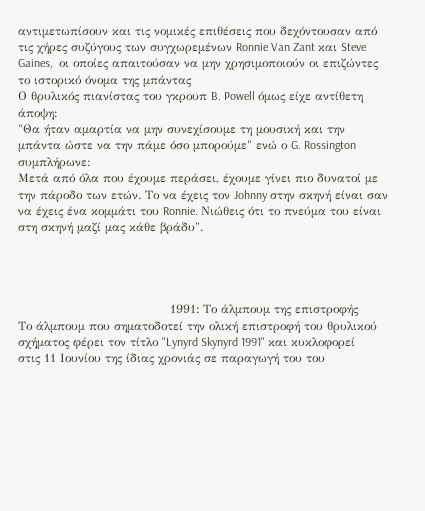αντιμετωπίσουν και τις νομικές επιθέσεις που δεχόντουσαν από τις χήρες συζύγους των συγχωρεμένων Ronnie Van Zant και Steve Gaines,  οι οποίες απαιτούσαν να μην χρησιμοποιούν οι επιζώντες το ιστορικό όνομα της μπάντας
Ο θρυλικός πιανίστας του γκρουπ B. Powell όμως είχε αντίθετη άποψη:
"Θα ήταν αμαρτία να μην συνεχίσουμε τη μουσική και την μπάντα ώστε να την πάμε όσο μπορούμε" ενώ ο G. Rossington συμπλήρωνε:
Μετά από όλα που έχουμε περάσει, έχουμε γίνει πιο δυνατοί με την πάροδο των ετών. Το να έχεις τον Johnny στην σκηνή είναι σαν να έχεις ένα κομμάτι του Ronnie. Νιώθεις ότι το πνεύμα του είναι στη σκηνή μαζί μας κάθε βράδυ".




                                      1991: Το άλμπουμ της επιστροφής
Το άλμπουμ που σηματοδοτεί την ολική επιστροφή του θρυλικού σχήματος φέρει τον τίτλο "Lynyrd Skynyrd 1991" και κυκλοφορεί στις 11 Ιουνίου της ίδιας χρονιάς σε παραγωγή του του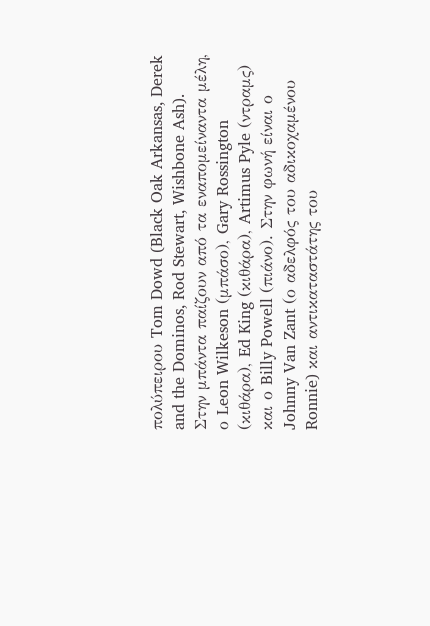πολύπειρου Tom Dowd (Black Oak Arkansas, Derek and the Dominos, Rod Stewart, Wishbone Ash).
Στην μπάντα παίζουν από τα εναπομείναντα μέλη, ο Leon Wilkeson (μπάσο), Gary Rossington (κιθάρα), Ed King (κιθάρα), Artimus Pyle (ντραμς) και ο Billy Powell (πιάνο). Στην φωνή είναι ο Johnny Van Zant (ο αδελφός του αδικοχαμένου Ronnie) και αντικαταστάτης του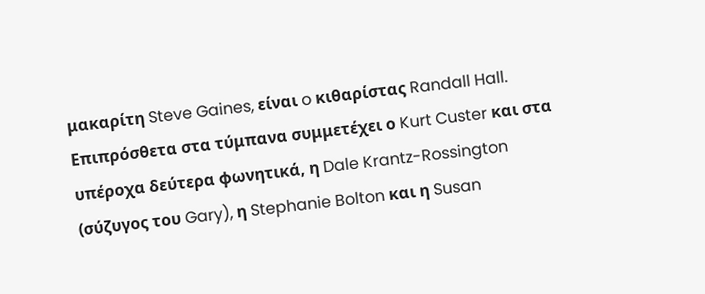μακαρίτη Steve Gaines, είναι o κιθαρίστας Randall Hall. Eπιπρόσθετα στα τύμπανα συμμετέχει ο Kurt Custer και στα υπέροχα δεύτερα φωνητικά, η Dale Krantz-Rossington (σύζυγος του Gary), η Stephanie Bolton και η Susan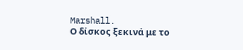Marshall.
Ο δίσκος ξεκινά με το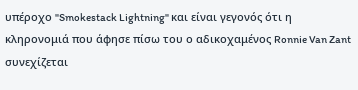υπέροχο "Smokestack Lightning" και είναι γεγονός ότι η κληρονομιά που άφησε πίσω του ο αδικοχαμένος Ronnie Van Zant συνεχίζεται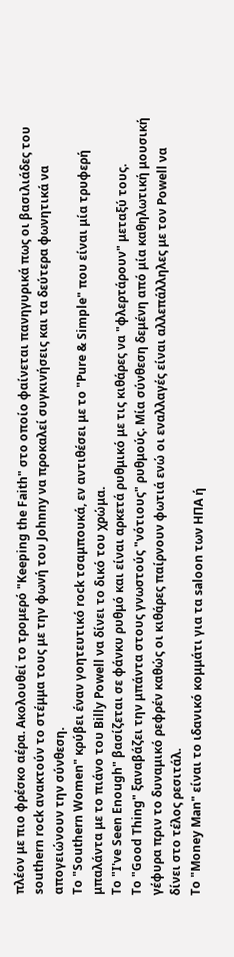πλέον με πιο φρέσκο αέρα. Ακολουθεί το τρομερό "Keeping the Faith" στο οποίο φαίνεται πανηγυρικά πως οι βασιλιάδες του southern rock ανακτούν το στέμμα τους με την φωνή του Johnny να προκαλεί συγκινήσεις και τα δεύτερα φωνητικά να απογειώνουν την σύνθεση.
Το "Southern Women" κρύβει έναν γοητευτικό rock τσαμπουκά, εν αντιθέσει με το "Pure & Simple" που είναι μία τρυφερή μπαλάντα με το πιάνο του Billy Powell να δίνει το δικό του χρώμα.
Το "I've Seen Enough" βασίζεται σε φάνκυ ρυθμό και είναι αρκετά ρυθμικό με τις κιθάρες να "φλερτάρουν" μεταξύ τους.
Το "Good Thing" ξαναβάζει την μπάντα στους γνωστούς "νότιους" ρυθμούς. Μία σύνθεση δεμένη από μία καθηλωτική μουσική γέφυρα πριν το δυναμικό ρεφρέν καθώς οι κιθάρες παίρνουν φωτιά ενώ οι εναλλαγές είναι αλλεπάλληλες με τον Powell να δίνει στο τέλος ρεσιτάλ.
Το "Money Man" είναι το ιδανικό κομμάτι για τα saloon των ΗΠΑ ή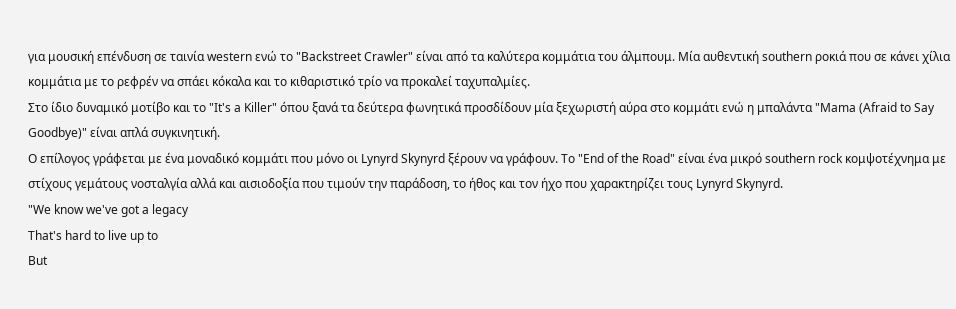για μουσική επένδυση σε ταινία western ενώ το "Backstreet Crawler" είναι από τα καλύτερα κομμάτια του άλμπουμ. Μία αυθεντική southern ροκιά που σε κάνει χίλια κομμάτια με το ρεφρέν να σπάει κόκαλα και το κιθαριστικό τρίο να προκαλεί ταχυπαλμίες.
Στο ίδιο δυναμικό μοτίβο και το "It's a Killer" όπου ξανά τα δεύτερα φωνητικά προσδίδουν μία ξεχωριστή αύρα στο κομμάτι ενώ η μπαλάντα "Mama (Afraid to Say Goodbye)" είναι απλά συγκινητική.
Ο επίλογος γράφεται με ένα μοναδικό κομμάτι που μόνο οι Lynyrd Skynyrd ξέρουν να γράφουν. Το "End of the Road" είναι ένα μικρό southern rock κομψοτέχνημα με στίχους γεμάτους νοσταλγία αλλά και αισιοδοξία που τιμούν την παράδοση, το ήθος και τον ήχο που χαρακτηρίζει τους Lynyrd Skynyrd.
"We know we've got a legacy
That's hard to live up to
But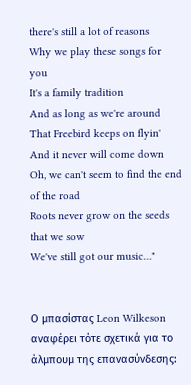there's still a lot of reasons
Why we play these songs for you
It's a family tradition
And as long as we're around
That Freebird keeps on flyin'
And it never will come down
Oh, we can't seem to find the end of the road
Roots never grow on the seeds that we sow
We've still got our music…"


Ο μπασίστας Leon Wilkeson  αναφέρει τότε σχετικά για το άλμπουμ της επανασύνδεσης: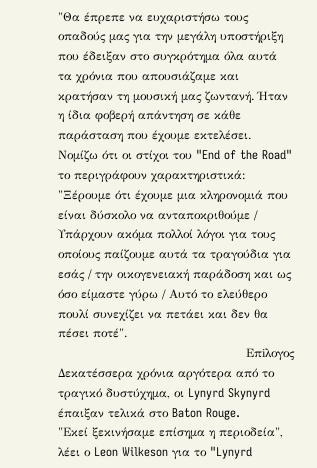"Θα έπρεπε να ευχαριστήσω τους οπαδούς μας για την μεγάλη υποστήριξη που έδειξαν στο συγκρότημα όλα αυτά τα χρόνια που απουσιάζαμε και κρατήσαν τη μουσική μας ζωντανή. Ήταν η ίδια φοβερή απάντηση σε κάθε παράσταση που έχουμε εκτελέσει. Νομίζω ότι οι στίχοι του "End of the Road" το περιγράφουν χαρακτηριστικά:
"Ξέρουμε ότι έχουμε μια κληρονομιά που είναι δύσκολο να ανταποκριθούμε / Υπάρχουν ακόμα πολλοί λόγοι για τους οποίους παίζουμε αυτά τα τραγούδια για εσάς / την οικογενειακή παράδοση και ως όσο είμαστε γύρω / Αυτό το ελεύθερο πουλί συνεχίζει να πετάει και δεν θα πέσει ποτέ".
                                               Επiλογος
Δεκατέσσερα χρόνια αργότερα από το τραγικό δυστύχημα, οι Lynyrd Skynyrd έπαιξαν τελικά στο Baton Rouge.
"Εκεί ξεκινήσαμε επίσημα η περιοδεία", λέει ο Leon Wilkeson για το "Lynyrd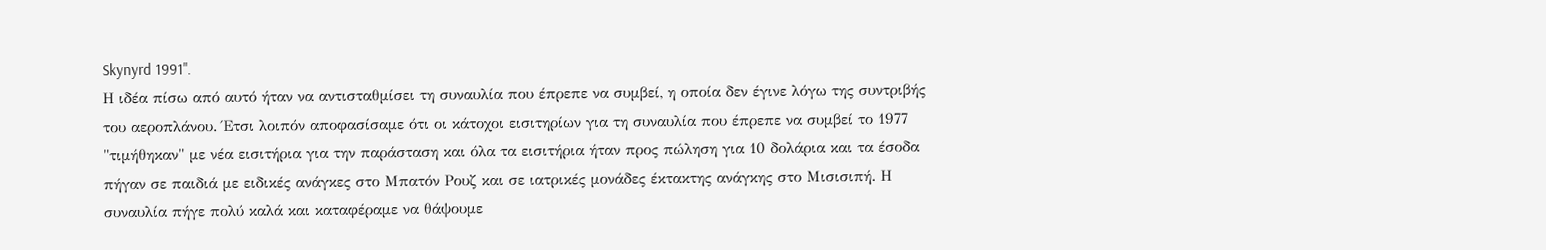Skynyrd 1991".
Η ιδέα πίσω από αυτό ήταν να αντισταθμίσει τη συναυλία που έπρεπε να συμβεί, η οποία δεν έγινε λόγω της συντριβής του αεροπλάνου. Έτσι λοιπόν αποφασίσαμε ότι οι κάτοχοι εισιτηρίων για τη συναυλία που έπρεπε να συμβεί το 1977 "τιμήθηκαν" με νέα εισιτήρια για την παράσταση και όλα τα εισιτήρια ήταν προς πώληση για 10 δολάρια και τα έσοδα πήγαν σε παιδιά με ειδικές ανάγκες στο Μπατόν Ρουζ και σε ιατρικές μονάδες έκτακτης ανάγκης στο Μισισιπή. Η συναυλία πήγε πολύ καλά και καταφέραμε να θάψουμε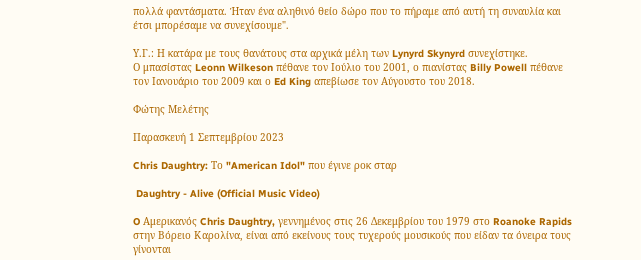πολλά φαντάσματα. Ήταν ένα αληθινό θείο δώρο που το πήραμε από αυτή τη συναυλία και έτσι μπορέσαμε να συνεχίσουμε".

Υ.Γ.: Η κατάρα με τους θανάτους στα αρχικά μέλη των Lynyrd Skynyrd συνεχίστηκε.
Ο μπασίστας Leonn Wilkeson πέθανε τον Ιούλιο του 2001, ο πιανίστας Billy Powell πέθανε τον Ιανουάριο του 2009 και ο Ed King απεβίωσε τον Αύγουστο του 2018.

Φώτης Μελέτης

Παρασκευή 1 Σεπτεμβρίου 2023

Chris Daughtry: Το "American Idol" που έγινε ροκ σταρ

 Daughtry - Alive (Official Music Video)

O Αμερικανός Chris Daughtry, γεννημένος στις 26 Δεκεμβρίου του 1979 στο Roanoke Rapids στην Βόρειο Καρολίνα, είναι από εκείνους τους τυχερούς μουσικούς που είδαν τα όνειρα τους γίνονται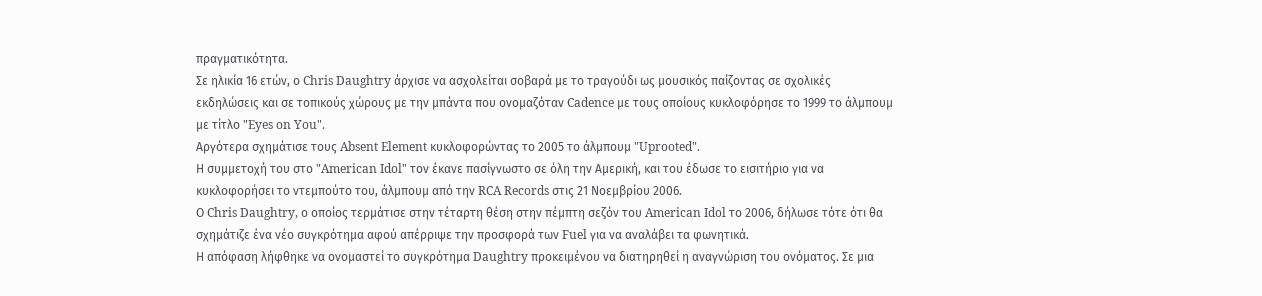πραγματικότητα.
Σε ηλικία 16 ετών, ο Chris Daughtry άρχισε να ασχολείται σοβαρά με το τραγούδι ως μουσικός παίζοντας σε σχολικές εκδηλώσεις και σε τοπικούς χώρους με την μπάντα που ονομαζόταν Cadence με τους οποίους κυκλοφόρησε το 1999 το άλμπουμ με τίτλο "Eyes on You".
Αργότερα σχημάτισε τους Absent Element κυκλοφορώντας το 2005 το άλμπουμ "Uprooted".
Η συμμετοχή του στο "American Idol" τον έκανε πασίγνωστο σε όλη την Αμερική, και του έδωσε το εισιτήριο για να κυκλοφορήσει το ντεμπούτο του, άλμπουμ από την RCA Records στις 21 Νοεμβρίου 2006.
Ο Chris Daughtry, ο οποίος τερμάτισε στην τέταρτη θέση στην πέμπτη σεζόν του American Idol το 2006, δήλωσε τότε ότι θα σχημάτιζε ένα νέο συγκρότημα αφού απέρριψε την προσφορά των Fuel για να αναλάβει τα φωνητικά.
Η απόφαση λήφθηκε να ονομαστεί το συγκρότημα Daughtry προκειμένου να διατηρηθεί η αναγνώριση του ονόματος. Σε μια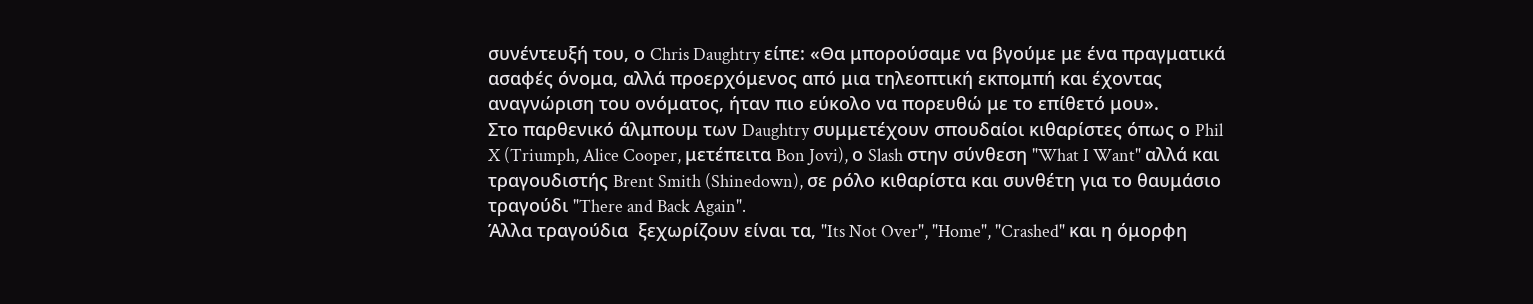συνέντευξή του, ο Chris Daughtry είπε: «Θα μπορούσαμε να βγούμε με ένα πραγματικά ασαφές όνομα, αλλά προερχόμενος από μια τηλεοπτική εκπομπή και έχοντας αναγνώριση του ονόματος, ήταν πιο εύκολο να πορευθώ με το επίθετό μου».
Στο παρθενικό άλμπουμ των Daughtry συμμετέχουν σπουδαίοι κιθαρίστες όπως ο Phil X (Triumph, Alice Cooper, μετέπειτα Bon Jovi), ο Slash στην σύνθεση "What I Want" αλλά και τραγουδιστής Brent Smith (Shinedown), σε ρόλο κιθαρίστα και συνθέτη για το θαυμάσιο τραγούδι "There and Back Again".
Άλλα τραγούδια  ξεχωρίζουν είναι τα, "Its Not Over", "Home", "Crashed" και η όμορφη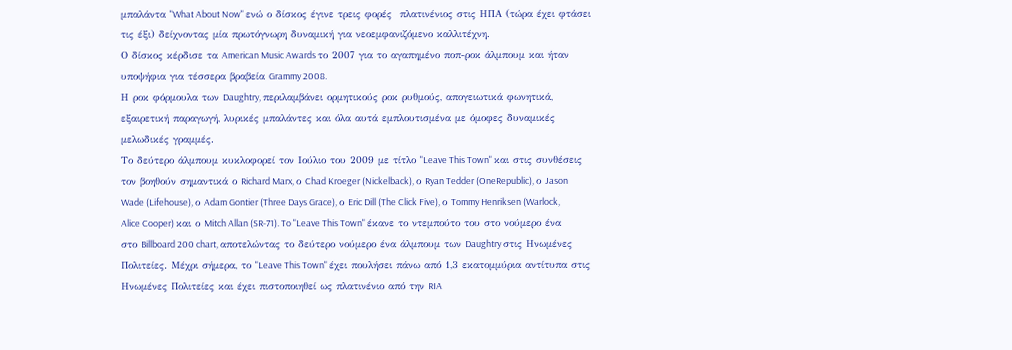μπαλάντα "What About Now" ενώ ο δίσκος έγινε τρεις φορές  πλατινένιος στις ΗΠΑ (τώρα έχει φτάσει τις έξι) δείχνοντας μία πρωτόγνωρη δυναμική για νεοεμφανιζόμενο καλλιτέχνη.
Ο δίσκος κέρδισε τα American Music Awards το 2007 για το αγαπημένο ποπ-ροκ άλμπουμ και ήταν υποψήφια για τέσσερα βραβεία Grammy 2008.
Η ροκ φόρμουλα των Daughtry, περιλαμβάνει ορμητικούς ροκ ρυθμούς, απογειωτικά φωνητικά, εξαιρετική παραγωγή, λυρικές μπαλάντες και όλα αυτά εμπλουτισμένα με όμοφες δυναμικές μελωδικές γραμμές.
Το δεύτερο άλμπουμ κυκλοφορεί τον Ιούλιο του 2009 με τίτλο "Leave This Town" και στις συνθέσεις τον βοηθούν σημαντικά ο Richard Marx, ο Chad Kroeger (Nickelback), ο Ryan Tedder (OneRepublic), ο Jason Wade (Lifehouse), ο Adam Gontier (Three Days Grace), ο Eric Dill (The Click Five), ο Tommy Henriksen (Warlock, Alice Cooper) και ο Mitch Allan (SR-71). To "Leave This Town" έκανε το ντεμπούτο του στο νούμερο ένα στο Billboard 200 chart, αποτελώντας το δεύτερο νούμερο ένα άλμπουμ των Daughtry στις Ηνωμένες Πολιτείες. Μέχρι σήμερα, το "Leave This Town" έχει πουλήσει πάνω από 1,3 εκατομμύρια αντίτυπα στις Ηνωμένες Πολιτείες και έχει πιστοποιηθεί ως πλατινένιο από την RIA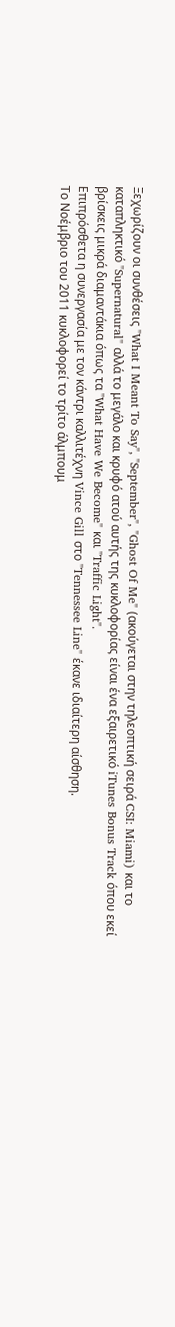Ξεχωρίζουν οι συνθέσεις "What I Meant To Say", "September", "Ghost Of Me" (ακούγεται στην τηλεοπτική σειρά CSI: Miami) και το καταπληκτικό "Supernatural" αλλά το μεγάλο και κρυφό ατού αυτής της κυκλοφορίας είναι ένα εξαιρετικό iTunes Bonus Track όπου εκεί βρίσκεις μικρά διαμαντάκια όπως τα "What Have We Become" και "Traffic Light".
Επιπρόσθετα η συνεργασία με τον κάντρι καλλιτέχνη Vince Gill στο "Tennessee Line" έκανε ιδιαίτερη αίσθηση.
Το Νοέμβριο του 2011 κυκλοφορεί το τρίτο άλμπουμ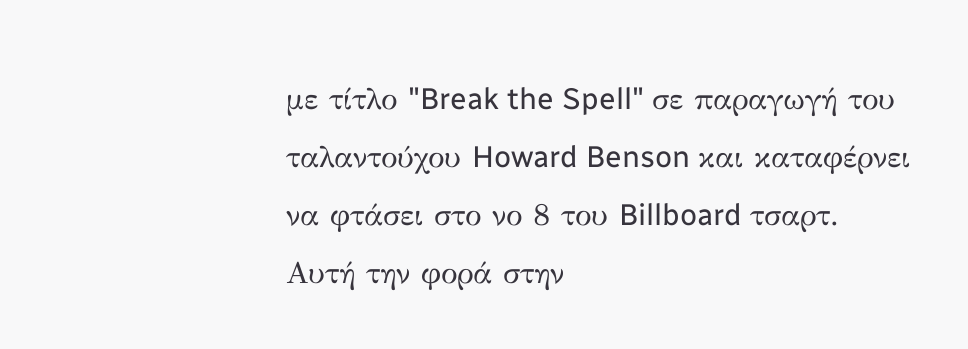με τίτλο "Break the Spell" σε παραγωγή του ταλαντούχου Howard Benson και καταφέρνει να φτάσει στο νο 8 του Billboard τσαρτ.
Αυτή την φορά στην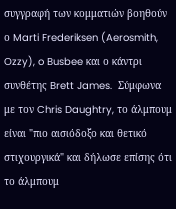συγγραφή των κομματιών βοηθούν ο Marti Frederiksen (Aerosmith, Ozzy), o Busbee και ο κάντρι συνθέτης Brett James.  Σύμφωνα με τον Chris Daughtry, το άλμπουμ είναι "πιο αισιόδοξο και θετικό στιχουργικά" και δήλωσε επίσης ότι το άλμπουμ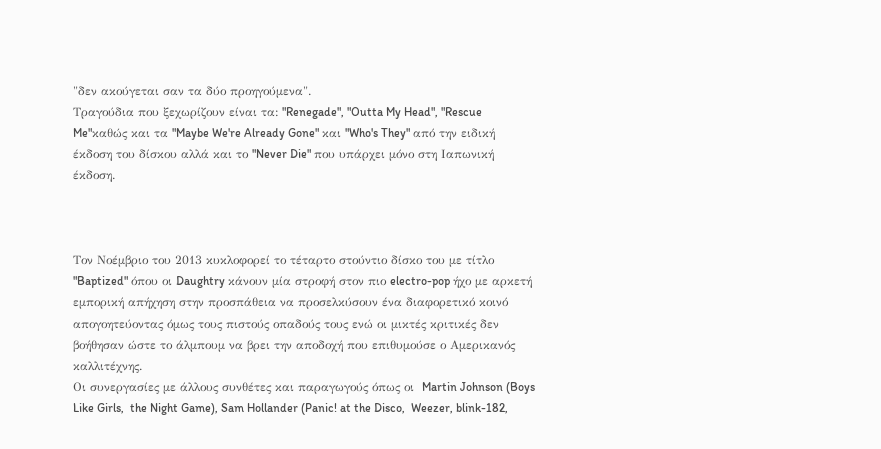"δεν ακούγεται σαν τα δύο προηγούμενα".
Τραγούδια που ξεχωρίζουν είναι τα: "Renegade", "Outta My Head", "Rescue Me"καθώς και τα "Maybe We're Already Gone" και "Who's They" από την ειδική έκδοση του δίσκου αλλά και το "Never Die" που υπάρχει μόνο στη Ιαπωνική έκδοση.



Τον Νοέμβριο του 2013 κυκλοφορεί το τέταρτο στούντιο δίσκο του με τίτλο "Baptized" όπου οι Daughtry κάνουν μία στροφή στον πιο electro-pop ήχο με αρκετή εμπορική απήχηση στην προσπάθεια να προσελκύσουν ένα διαφορετικό κοινό απογοητεύοντας όμως τους πιστούς οπαδούς τους ενώ οι μικτές κριτικές δεν βοήθησαν ώστε το άλμπουμ να βρει την αποδοχή που επιθυμούσε ο Αμερικανός καλλιτέχνης.
Οι συνεργασίες με άλλους συνθέτες και παραγωγούς όπως οι  Martin Johnson (Boys Like Girls,  the Night Game), Sam Hollander (Panic! at the Disco,  Weezer, blink-182,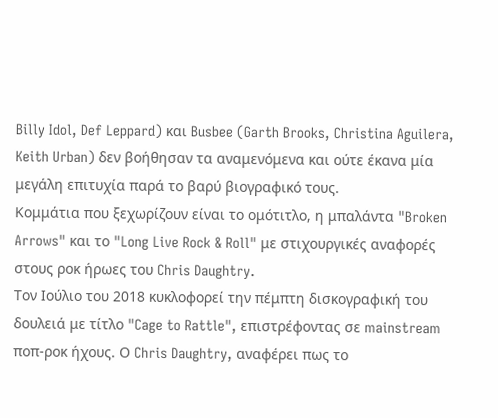Billy Idol, Def Leppard) και Busbee (Garth Brooks, Christina Aguilera, Keith Urban) δεν βοήθησαν τα αναμενόμενα και ούτε έκανα μία μεγάλη επιτυχία παρά το βαρύ βιογραφικό τους.
Κομμάτια που ξεχωρίζουν είναι το ομότιτλο, η μπαλάντα "Broken Arrows" και το "Long Live Rock & Roll" με στιχουργικές αναφορές στους ροκ ήρωες του Chris Daughtry.
Toν Ιούλιο του 2018 κυκλοφορεί την πέμπτη δισκογραφική του δουλειά με τίτλο "Cage to Rattle", επιστρέφοντας σε mainstream ποπ-ροκ ήχους. Ο Chris Daughtry, αναφέρει πως το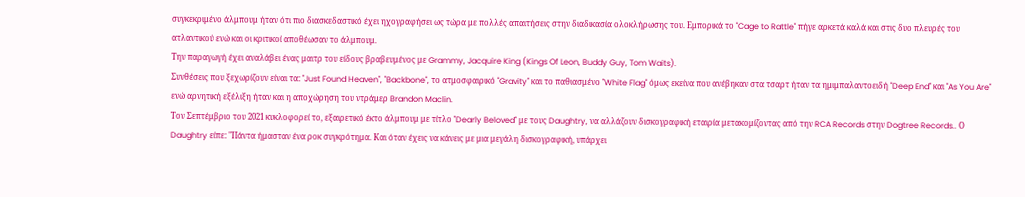συγκεκριμένο άλμπουμ ήταν ότι πιο διασκεδαστικό έχει ηχογραφήσει ως τώρα με πολλές απαιτήσεις στην διαδικασία ολοκλήρωσης του. Εμπορικά το "Cage to Rattle" πήγε αρκετά καλά και στις δυο πλευρές του ατλαντικού ενώ και οι κριτικοί αποθέωσαν το άλμπουμ.
Την παραγωγή έχει αναλάβει ένας μαιτρ του είδους βραβευμένος με Grammy, Jacquire King (Kings Of Leon, Buddy Guy, Tom Waits).
Συνθέσεις που ξεχωρίζουν είναι τα: "Just Found Heaven", "Backbone", το ατμοσφαιρικό "Gravity" και το παθιασμένο "White Flag" όμως εκείνα που ανέβηκαν στα τσαρτ ήταν τα ημιμπαλαντοειδή "Deep End" και "As You Are" ενώ αρνητική εξέλιξη ήταν και η αποχώρηση του ντράμερ Brandon Maclin.
Τον Σεπτέμβριο του 2021 κυκλοφορεί το, εξαιρετικό έκτο άλμπουμ με τίτλο "Dearly Beloved" με τους Daughtry, να αλλάζουν δισκογραφική εταιρία μετακομίζοντας από την RCA Records στην Dogtree Records.. Ο Daughtry είπε: "Πάντα ήμασταν ένα ροκ συγκρότημα. Και όταν έχεις να κάνεις με μια μεγάλη δισκογραφική, υπάρχει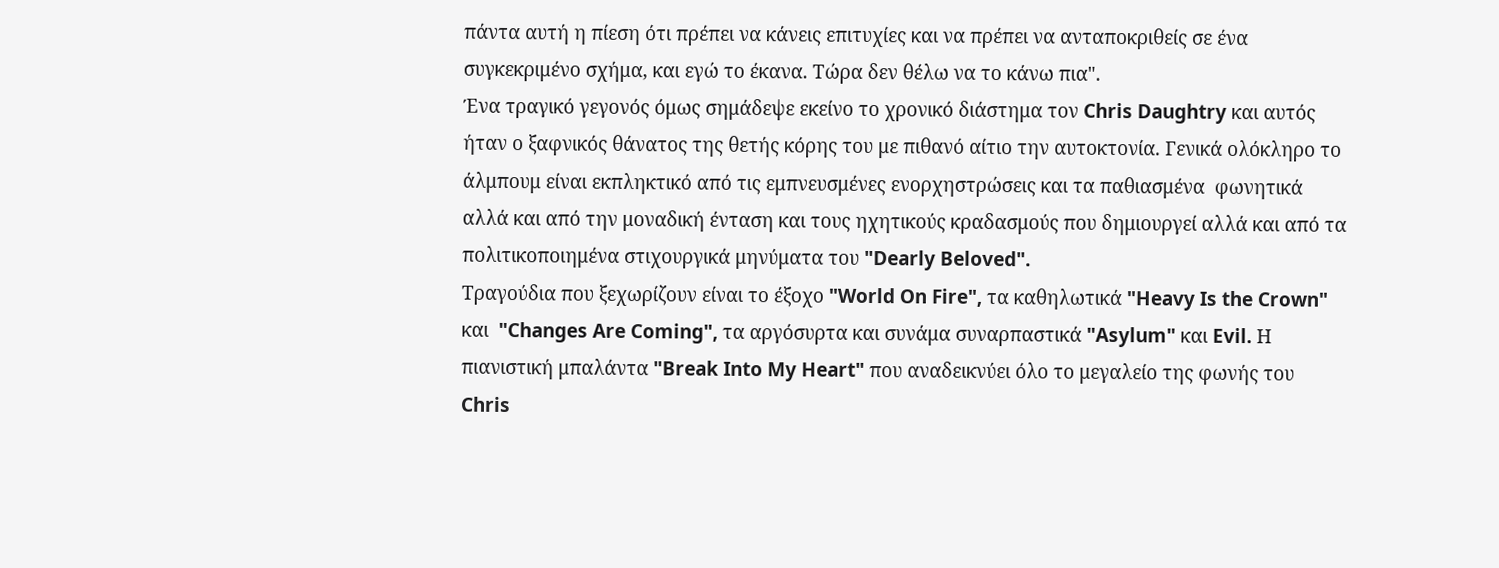πάντα αυτή η πίεση ότι πρέπει να κάνεις επιτυχίες και να πρέπει να ανταποκριθείς σε ένα συγκεκριμένο σχήμα, και εγώ το έκανα. Τώρα δεν θέλω να το κάνω πια".
Ένα τραγικό γεγονός όμως σημάδεψε εκείνο το χρονικό διάστημα τον Chris Daughtry και αυτός ήταν ο ξαφνικός θάνατος της θετής κόρης του με πιθανό αίτιο την αυτοκτονία. Γενικά ολόκληρο το άλμπουμ είναι εκπληκτικό από τις εμπνευσμένες ενορχηστρώσεις και τα παθιασμένα  φωνητικά αλλά και από την μοναδική ένταση και τους ηχητικούς κραδασμούς που δημιουργεί αλλά και από τα πολιτικοποιημένα στιχουργικά μηνύματα του "Dearly Beloved".
Τραγούδια που ξεχωρίζουν είναι το έξοχο "World On Fire", τα καθηλωτικά "Heavy Is the Crown" και  "Changes Are Coming", τα αργόσυρτα και συνάμα συναρπαστικά "Asylum" και Evil. Η πιανιστική μπαλάντα "Break Into My Heart" που αναδεικνύει όλο το μεγαλείο της φωνής του Chris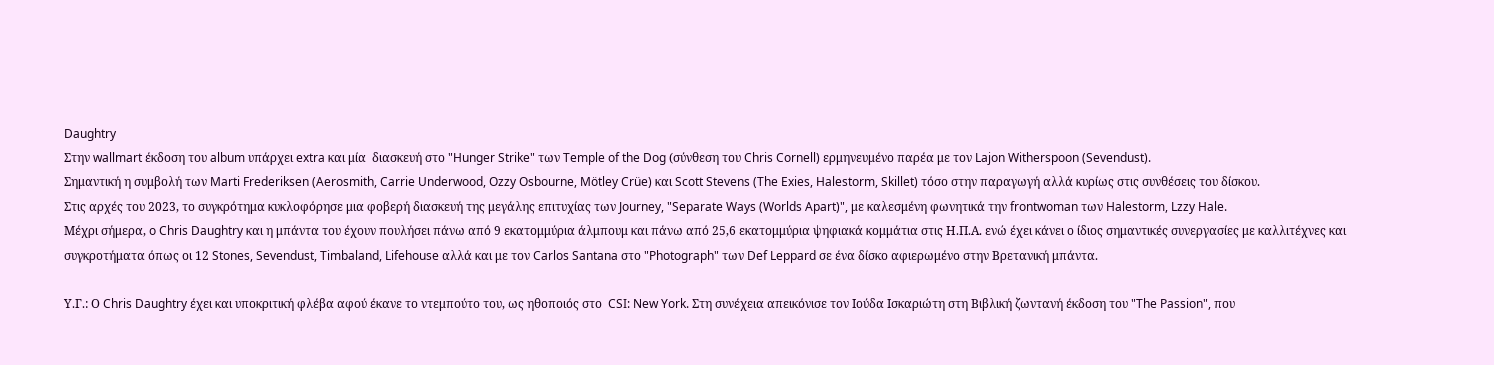Daughtry
Στην wallmart έκδοση του album υπάρχει extra και μία  διασκευή στο "Hunger Strike" των Temple of the Dog (σύνθεση του Chris Cornell) ερμηνευμένο παρέα με τον Lajon Witherspoon (Sevendust).
Σημαντική η συμβολή των Marti Frederiksen (Aerosmith, Carrie Underwood, Ozzy Osbourne, Mötley Crüe) και Scott Stevens (The Exies, Halestorm, Skillet) τόσο στην παραγωγή αλλά κυρίως στις συνθέσεις του δίσκου.
Στις αρχές του 2023, το συγκρότημα κυκλοφόρησε μια φοβερή διασκευή της μεγάλης επιτυχίας των Journey, "Separate Ways (Worlds Apart)", με καλεσμένη φωνητικά την frontwoman των Halestorm, Lzzy Hale.
Μέχρι σήμερα, o Chris Daughtry και η μπάντα του έχουν πουλήσει πάνω από 9 εκατομμύρια άλμπουμ και πάνω από 25,6 εκατομμύρια ψηφιακά κομμάτια στις Η.Π.Α. ενώ έχει κάνει ο ίδιος σημαντικές συνεργασίες με καλλιτέχνες και συγκροτήματα όπως οι 12 Stones, Sevendust, Timbaland, Lifehouse αλλά και με τον Carlos Santana στο "Photograph" των Def Leppard σε ένα δίσκο αφιερωμένο στην Βρετανική μπάντα.

Υ.Γ.: Ο Chris Daughtry έχει και υποκριτική φλέβα αφού έκανε το ντεμπούτο του, ως ηθοποιός στο  CSI: New York. Στη συνέχεια απεικόνισε τον Ιούδα Ισκαριώτη στη Βιβλική ζωντανή έκδοση του "The Passion", που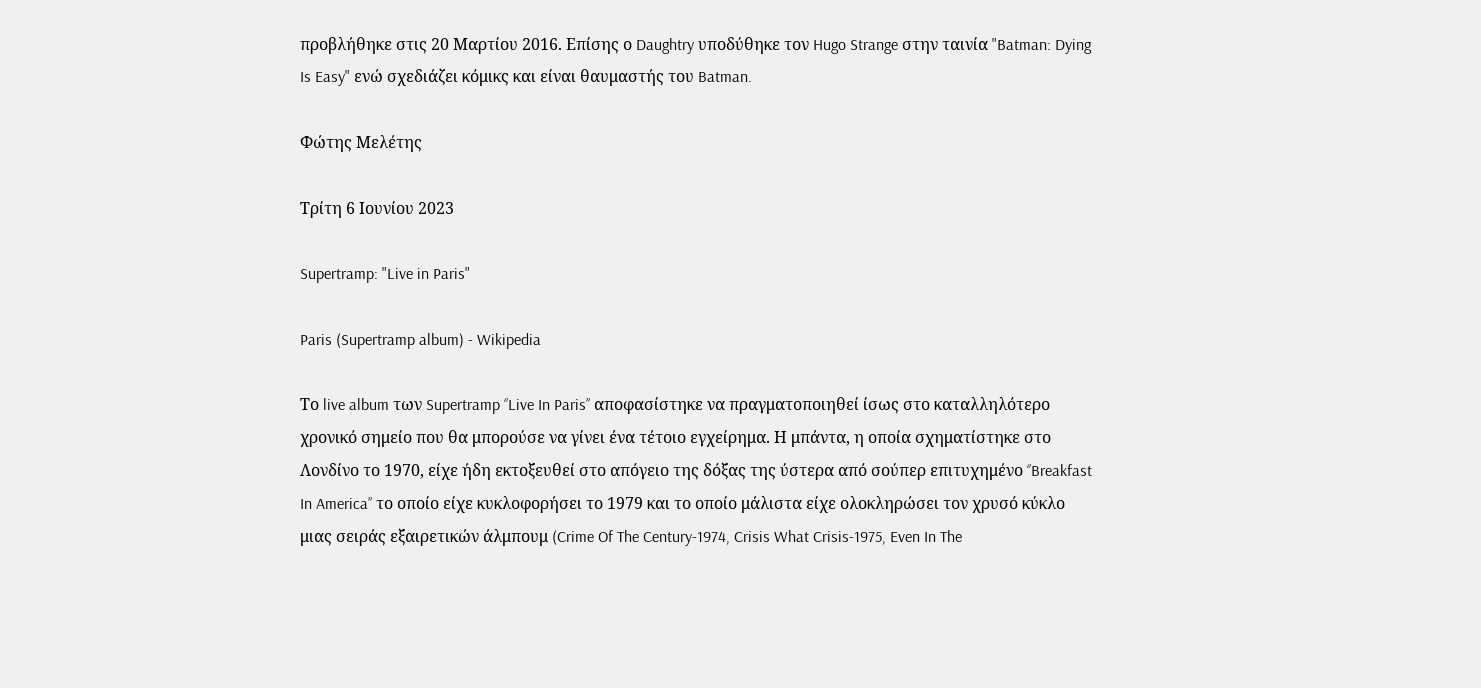προβλήθηκε στις 20 Μαρτίου 2016. Επίσης ο Daughtry υποδύθηκε τον Hugo Strange στην ταινία "Batman: Dying Is Easy" ενώ σχεδιάζει κόμικς και είναι θαυμαστής του Batman.

Φώτης Μελέτης

Τρίτη 6 Ιουνίου 2023

Supertramp: "Live in Paris"

Paris (Supertramp album) - Wikipedia

Tο live album των Supertramp ‘’Live In Paris’’ αποφασίστηκε να πραγματοποιηθεί ίσως στο καταλληλότερο χρονικό σημείο που θα μπορούσε να γίνει ένα τέτοιο εγχείρημα. Η μπάντα, η οποία σχηματίστηκε στο Λονδίνο το 1970, είχε ήδη εκτοξευθεί στο απόγειο της δόξας της ύστερα από σούπερ επιτυχημένο ‘’Breakfast In America’’ το οποίο είχε κυκλοφορήσει το 1979 και το οποίο μάλιστα είχε ολοκληρώσει τον χρυσό κύκλο μιας σειράς εξαιρετικών άλμπουμ (Crime Of The Century-1974, Crisis What Crisis-1975, Even In The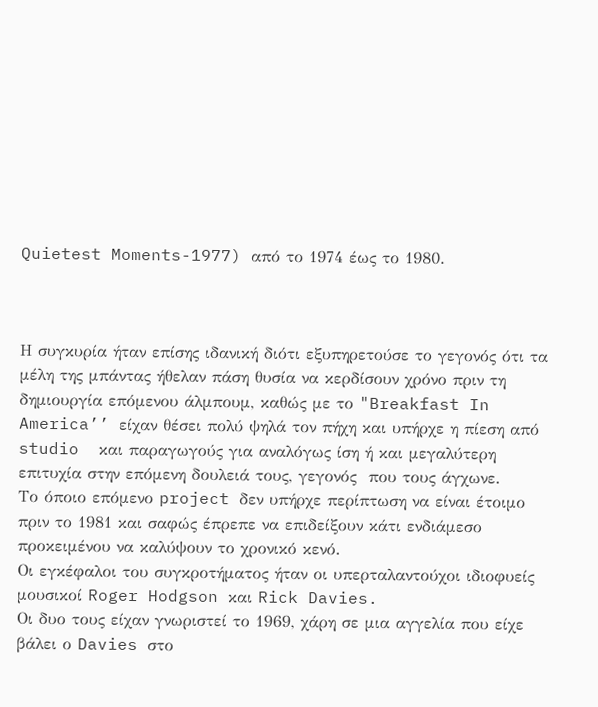Quietest Moments-1977) από το 1974 έως το 1980.



Η συγκυρία ήταν επίσης ιδανική διότι εξυπηρετούσε το γεγονός ότι τα μέλη της μπάντας ήθελαν πάση θυσία να κερδίσουν χρόνο πριν τη δημιουργία επόμενου άλμπουμ, καθώς με το "Breakfast In America’’ είχαν θέσει πολύ ψηλά τον πήχη και υπήρχε η πίεση από studio  και παραγωγούς για αναλόγως ίση ή και μεγαλύτερη επιτυχία στην επόμενη δουλειά τους, γεγονός  που τους άγχωνε.
Το όποιο επόμενο project δεν υπήρχε περίπτωση να είναι έτοιμο πριν το 1981 και σαφώς έπρεπε να επιδείξουν κάτι ενδιάμεσο προκειμένου να καλύψουν το χρονικό κενό.
Οι εγκέφαλοι του συγκροτήματος ήταν οι υπερταλαντούχοι ιδιοφυείς μουσικοί Roger Hodgson και Rick Davies.
Οι δυο τους είχαν γνωριστεί το 1969, χάρη σε μια αγγελία που είχε βάλει ο Davies στο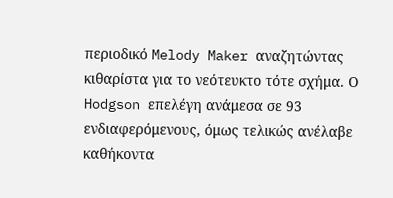περιοδικό Melody Maker αναζητώντας κιθαρίστα για το νεότευκτο τότε σχήμα. Ο Hodgson επελέγη ανάμεσα σε 93 ενδιαφερόμενους, όμως τελικώς ανέλαβε καθήκοντα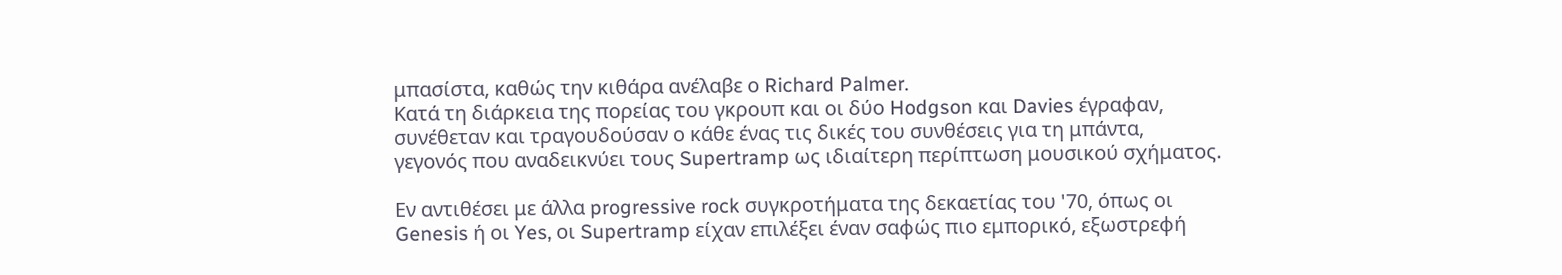μπασίστα, καθώς την κιθάρα ανέλαβε ο Richard Palmer.
Κατά τη διάρκεια της πορείας του γκρουπ και οι δύο Hodgson και Davies έγραφαν, συνέθεταν και τραγουδούσαν ο κάθε ένας τις δικές του συνθέσεις για τη μπάντα, γεγονός που αναδεικνύει τους Supertramp ως ιδιαίτερη περίπτωση μουσικού σχήματος.

Εν αντιθέσει με άλλα progressive rock συγκροτήματα της δεκαετίας του '70, όπως οι Genesis ή οι Yes, oι Supertramp είχαν επιλέξει έναν σαφώς πιο εμπορικό, εξωστρεφή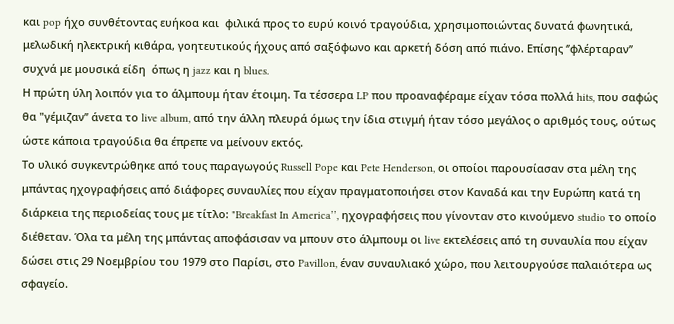και pop ήχο συνθέτοντας ευήκοα και  φιλικά προς το ευρύ κοινό τραγούδια, χρησιμοποιώντας δυνατά φωνητικά, μελωδική ηλεκτρική κιθάρα, γοητευτικούς ήχους από σαξόφωνο και αρκετή δόση από πιάνο. Επίσης ‘’φλέρταραν’’ συχνά με μουσικά είδη  όπως η jazz και η blues.
Η πρώτη ύλη λοιπόν για το άλμπουμ ήταν έτοιμη. Τα τέσσερα LP που προαναφέραμε είχαν τόσα πολλά hits, που σαφώς θα "γέμιζαν’’ άνετα το live album, από την άλλη πλευρά όμως την ίδια στιγμή ήταν τόσο μεγάλος ο αριθμός τους, ούτως ώστε κάποια τραγούδια θα έπρεπε να μείνουν εκτός.
Το υλικό συγκεντρώθηκε από τους παραγωγούς Russell Pope και Pete Henderson, οι οποίοι παρουσίασαν στα μέλη της μπάντας ηχογραφήσεις από διάφορες συναυλίες που είχαν πραγματοποιήσει στον Καναδά και την Ευρώπη κατά τη διάρκεια της περιοδείας τους με τίτλο: "Breakfast In America’’, ηχογραφήσεις που γίνονταν στο κινούμενο studio το οποίο διέθεταν. Όλα τα μέλη της μπάντας αποφάσισαν να μπουν στο άλμπουμ οι live εκτελέσεις από τη συναυλία που είχαν δώσει στις 29 Νοεμβρίου του 1979 στο Παρίσι, στο Pavillon, έναν συναυλιακό χώρο, που λειτουργούσε παλαιότερα ως σφαγείο.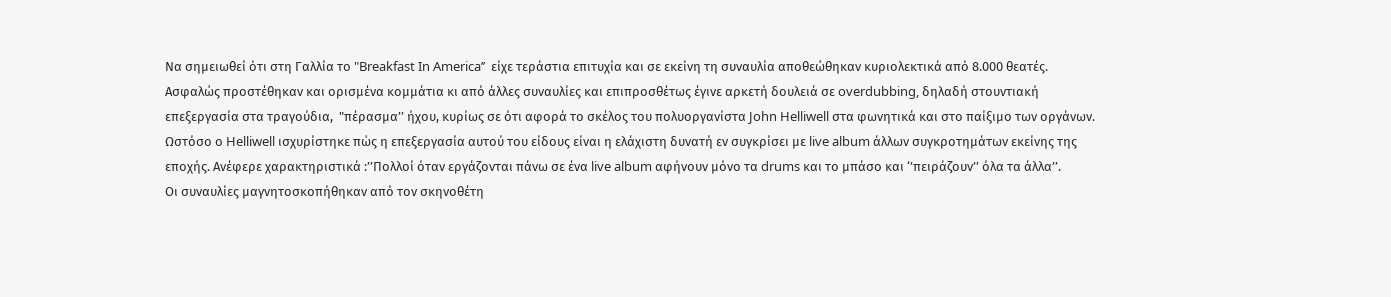Να σημειωθεί ότι στη Γαλλία το "Breakfast In America’’  είχε τεράστια επιτυχία και σε εκείνη τη συναυλία αποθεώθηκαν κυριολεκτικά από 8.000 θεατές. Ασφαλώς προστέθηκαν και ορισμένα κομμάτια κι από άλλες συναυλίες και επιπροσθέτως έγινε αρκετή δουλειά σε overdubbing, δηλαδή στουντιακή επεξεργασία στα τραγούδια,  "πέρασμα’’ ήχου, κυρίως σε ότι αφορά το σκέλος του πολυοργανίστα John Helliwell στα φωνητικά και στο παίξιμο των οργάνων.
Ωστόσο ο Helliwell ισχυρίστηκε πώς η επεξεργασία αυτού του είδους είναι η ελάχιστη δυνατή εν συγκρίσει με live album άλλων συγκροτημάτων εκείνης της εποχής. Ανέφερε χαρακτηριστικά :’’Πολλοί όταν εργάζονται πάνω σε ένα live album αφήνουν μόνο τα drums και το μπάσο και ‘’πειράζουν’’ όλα τα άλλα’’.
Οι συναυλίες μαγνητοσκοπήθηκαν από τον σκηνοθέτη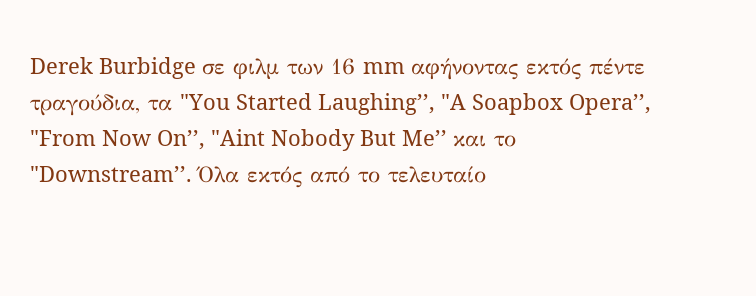Derek Burbidge σε φιλμ των 16 mm αφήνοντας εκτός πέντε τραγούδια, τα "You Started Laughing’’, "A Soapbox Opera’’, "From Now On’’, "Aint Nobody But Me’’ και το "Downstream’’. Όλα εκτός από το τελευταίο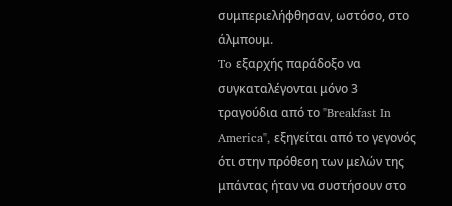συμπεριελήφθησαν, ωστόσο, στο άλμπουμ.
To εξαρχής παράδοξο να συγκαταλέγονται μόνο 3 τραγούδια από το "Breakfast In America", εξηγείται από το γεγονός ότι στην πρόθεση των μελών της μπάντας ήταν να συστήσουν στο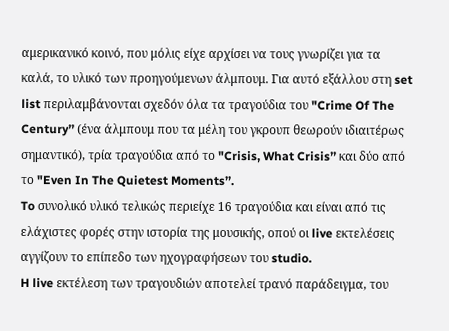αμερικανικό κοινό, που μόλις είχε αρχίσει να τους γνωρίζει για τα καλά, το υλικό των προηγούμενων άλμπουμ. Για αυτό εξάλλου στη set list περιλαμβάνονται σχεδόν όλα τα τραγούδια του "Crime Of The Century’’ (ένα άλμπουμ που τα μέλη του γκρουπ θεωρούν ιδιαιτέρως σημαντικό), τρία τραγούδια από το "Crisis, What Crisis’’ και δύο από το "Even In The Quietest Moments’’.
To συνολικό υλικό τελικώς περιείχε 16 τραγούδια και είναι από τις ελάχιστες φορές στην ιστορία της μουσικής, οπού οι live εκτελέσεις αγγίζουν το επίπεδο των ηχογραφήσεων του studio.
H live εκτέλεση των τραγουδιών αποτελεί τρανό παράδειγμα, του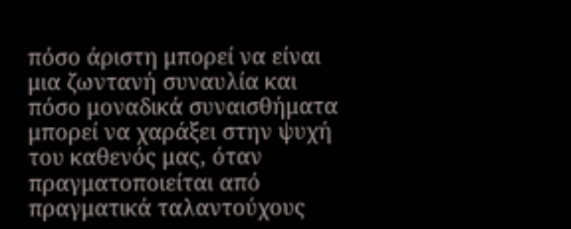πόσο άριστη μπορεί να είναι μια ζωντανή συναυλία και πόσο μοναδικά συναισθήματα μπορεί να χαράξει στην ψυχή του καθενός μας, όταν πραγματοποιείται από πραγματικά ταλαντούχους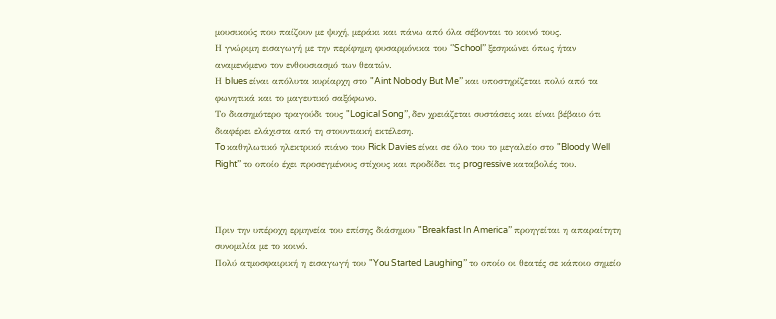μουσικούς που παίζουν με ψυχή, μεράκι και πάνω από όλα σέβονται το κοινό τους.
Η γνώριμη εισαγωγή με την περίφημη φυσαρμόνικα του ‘’School’’ ξεσηκώνει όπως ήταν αναμενόμενο τον ενθουσιασμό των θεατών.
Η blues είναι απόλυτα κυρίαρχη στο "Aint Nobody But Me’’ και υποστηρίζεται πολύ από τα φωνητικά και το μαγευτικό σαξόφωνο.
Το διασημότερο τραγούδι τους "Logical Song’’, δεν χρειάζεται συστάσεις και είναι βέβαιο ότι διαφέρει ελάχιστα από τη στουντιακή εκτέλεση.
To καθηλωτικό ηλεκτρικό πιάνο του Rick Davies είναι σε όλο του το μεγαλείο στο "Bloody Well Right’’ το οποίο έχει προσεγμένους στίχους και προδίδει τις progressive καταβολές του.



Πριν την υπέροχη ερμηνεία του επίσης διάσημου "Breakfast In America’’ προηγείται η απαραίτητη συνομιλία με το κοινό.
Πολύ ατμοσφαιρική η εισαγωγή του "You Started Laughing’’ το οποίο οι θεατές σε κάποιο σημείο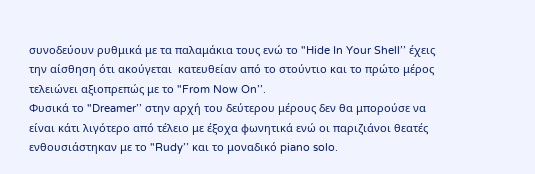συνοδεύουν ρυθμικά με τα παλαμάκια τους ενώ το "Hide In Your Shell’’ έχεις την αίσθηση ότι ακούγεται  κατευθείαν από το στούντιο και το πρώτο μέρος τελειώνει αξιοπρεπώς με το "From Now On’’.
Φυσικά το "Dreamer’’ στην αρχή του δεύτερου μέρους δεν θα μπορούσε να είναι κάτι λιγότερο από τέλειο με έξοχα φωνητικά ενώ οι παριζιάνοι θεατές ενθουσιάστηκαν με το "Rudy’’ και το μοναδικό piano solo.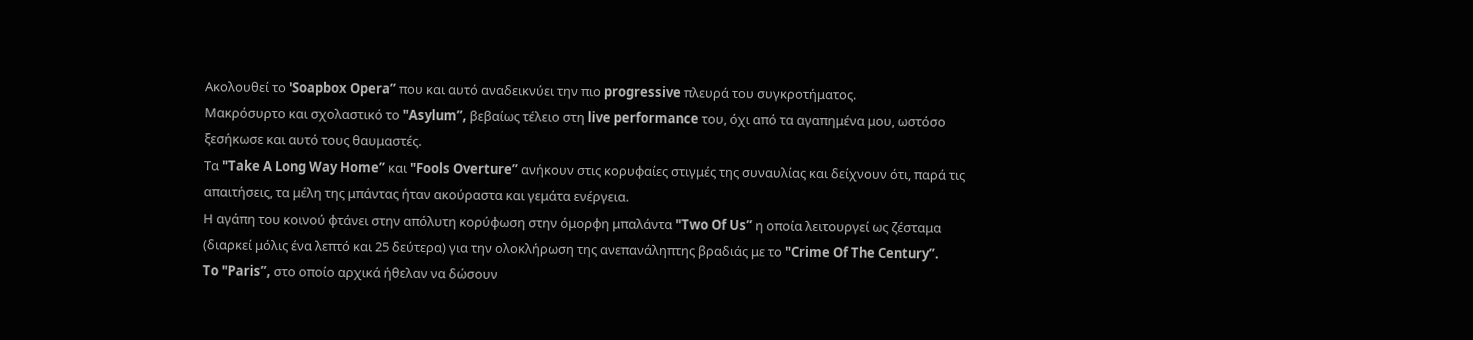Ακολουθεί το 'Soapbox Opera’’ που και αυτό αναδεικνύει την πιο progressive πλευρά του συγκροτήματος.
Μακρόσυρτο και σχολαστικό το "Asylum’’, βεβαίως τέλειο στη live performance του, όχι από τα αγαπημένα μου, ωστόσο ξεσήκωσε και αυτό τους θαυμαστές.
Τα "Take A Long Way Home’’ και "Fools Overture’’ ανήκουν στις κορυφαίες στιγμές της συναυλίας και δείχνουν ότι, παρά τις απαιτήσεις, τα μέλη της μπάντας ήταν ακούραστα και γεμάτα ενέργεια.
Η αγάπη του κοινού φτάνει στην απόλυτη κορύφωση στην όμορφη μπαλάντα "Two Of Us’’ η οποία λειτουργεί ως ζέσταμα (διαρκεί μόλις ένα λεπτό και 25 δεύτερα) για την ολοκλήρωση της ανεπανάληπτης βραδιάς με το "Crime Of The Century”.
To "Paris’’, στο oποίο αρχικά ήθελαν να δώσουν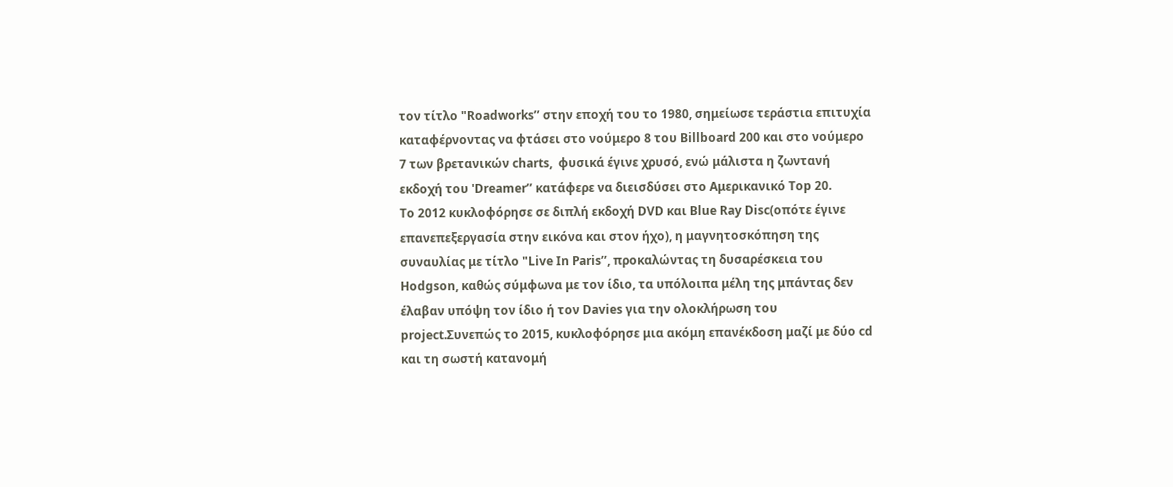τον τίτλο "Roadworks’’ στην εποχή του το 1980, σημείωσε τεράστια επιτυχία καταφέρνοντας να φτάσει στο νούμερο 8 του Billboard 200 και στο νούμερο 7 των βρετανικών charts,  φυσικά έγινε χρυσό, ενώ μάλιστα η ζωντανή εκδοχή του 'Dreamer’’ κατάφερε να διεισδύσει στο Αμερικανικό Top 20.
To 2012 κυκλοφόρησε σε διπλή εκδοχή DVD και Blue Ray Disc(οπότε έγινε επανεπεξεργασία στην εικόνα και στον ήχο), η μαγνητοσκόπηση της συναυλίας με τίτλο "Live In Paris’’, προκαλώντας τη δυσαρέσκεια του Hodgson, καθώς σύμφωνα με τον ίδιο, τα υπόλοιπα μέλη της μπάντας δεν έλαβαν υπόψη τον ίδιο ή τον Davies για την ολοκλήρωση του project.Συνεπώς το 2015, κυκλοφόρησε μια ακόμη επανέκδοση μαζί με δύο cd και τη σωστή κατανομή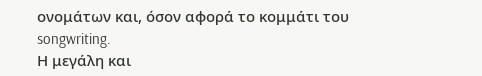ονομάτων και, όσον αφορά το κομμάτι του songwriting.
Η μεγάλη και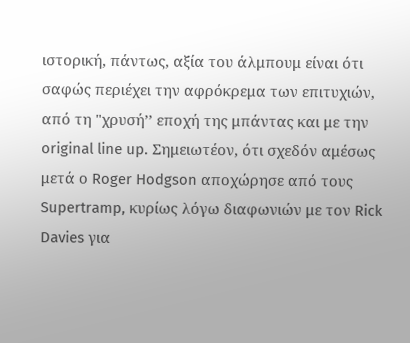ιστορική, πάντως, αξία του άλμπουμ είναι ότι σαφώς περιέχει την αφρόκρεμα των επιτυχιών, από τη "χρυσή’’ εποχή της μπάντας και με την original line up. Σημειωτέον, ότι σχεδόν αμέσως μετά ο Roger Hodgson αποχώρησε από τους Supertramp, κυρίως λόγω διαφωνιών με τον Rick Davies για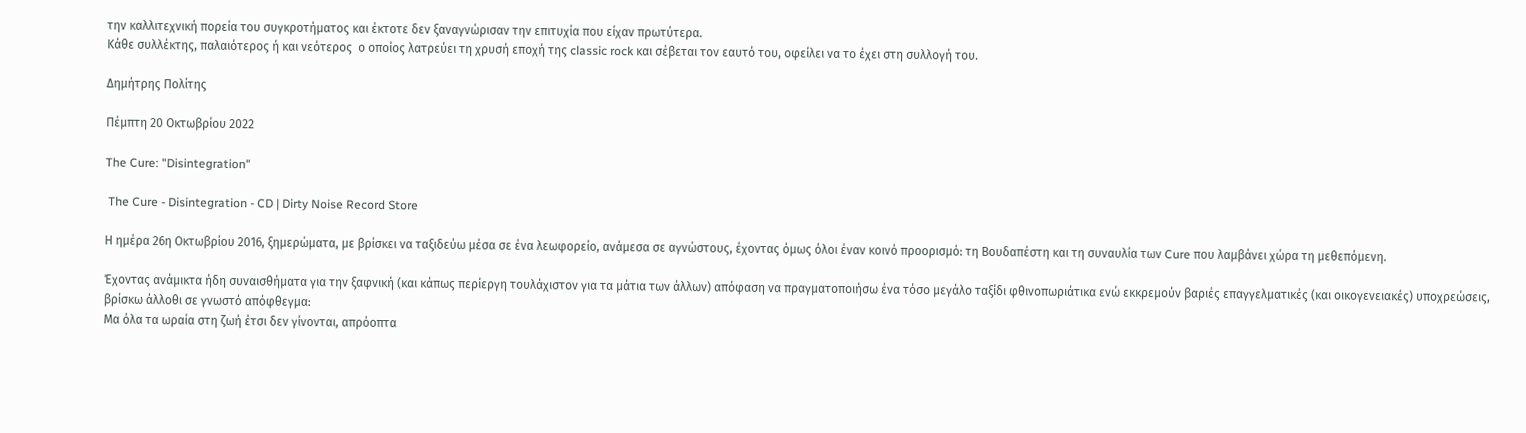την καλλιτεχνική πορεία του συγκροτήματος και έκτοτε δεν ξαναγνώρισαν την επιτυχία που είχαν πρωτύτερα.
Κάθε συλλέκτης, παλαιότερος ή και νεότερος  ο οποίος λατρεύει τη χρυσή εποχή της classic rock και σέβεται τον εαυτό του, οφείλει να το έχει στη συλλογή του.

Δημήτρης Πολίτης

Πέμπτη 20 Οκτωβρίου 2022

The Cure: "Disintegration"

 The Cure - Disintegration - CD | Dirty Noise Record Store

Η ημέρα 26η Οκτωβρίου 2016, ξημερώματα, με βρίσκει να ταξιδεύω μέσα σε ένα λεωφορείο, ανάμεσα σε αγνώστους, έχοντας όμως όλοι έναν κοινό προορισμό: τη Βουδαπέστη και τη συναυλία των Cure που λαμβάνει χώρα τη μεθεπόμενη.

Έχοντας ανάμικτα ήδη συναισθήματα για την ξαφνική (και κάπως περίεργη τουλάχιστον για τα μάτια των άλλων) απόφαση να πραγματοποιήσω ένα τόσο μεγάλο ταξίδι φθινοπωριάτικα ενώ εκκρεμούν βαριές επαγγελματικές (και οικογενειακές) υποχρεώσεις, βρίσκω άλλοθι σε γνωστό απόφθεγμα:
Μα όλα τα ωραία στη ζωή έτσι δεν γίνονται, απρόοπτα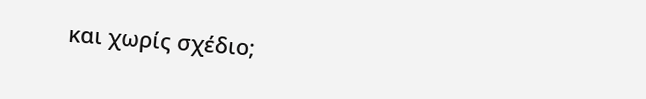και χωρίς σχέδιο;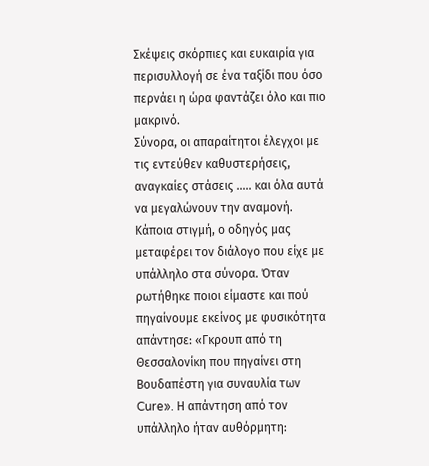Σκέψεις σκόρπιες και ευκαιρία για περισυλλογή σε ένα ταξίδι που όσο περνάει η ώρα φαντάζει όλο και πιο μακρινό.
Σύνορα, οι απαραίτητοι έλεγχοι με τις εντεύθεν καθυστερήσεις, αναγκαίες στάσεις ….. και όλα αυτά να μεγαλώνουν την αναμονή. Κάποια στιγμή, ο οδηγός μας μεταφέρει τον διάλογο που είχε με υπάλληλο στα σύνορα. Όταν ρωτήθηκε ποιοι είμαστε και πού πηγαίνουμε εκείνος με φυσικότητα απάντησε: «Γκρουπ από τη Θεσσαλονίκη που πηγαίνει στη Βουδαπέστη για συναυλία των Cure». Η απάντηση από τον υπάλληλο ήταν αυθόρμητη: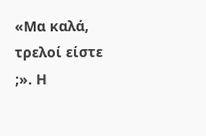«Μα καλά, τρελοί είστε ;». Η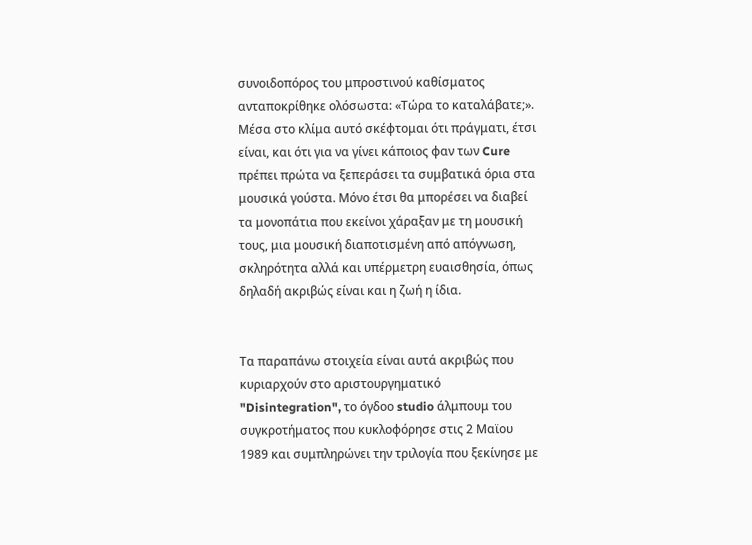συνοιδοπόρος του μπροστινού καθίσματος ανταποκρίθηκε ολόσωστα: «Τώρα το καταλάβατε;».
Μέσα στο κλίμα αυτό σκέφτομαι ότι πράγματι, έτσι είναι, και ότι για να γίνει κάποιος φαν των Cure πρέπει πρώτα να ξεπεράσει τα συμβατικά όρια στα μουσικά γούστα. Μόνο έτσι θα μπορέσει να διαβεί τα μονοπάτια που εκείνοι χάραξαν με τη μουσική τους, μια μουσική διαποτισμένη από απόγνωση, σκληρότητα αλλά και υπέρμετρη ευαισθησία, όπως δηλαδή ακριβώς είναι και η ζωή η ίδια.


Τα παραπάνω στοιχεία είναι αυτά ακριβώς που κυριαρχούν στο αριστουργηματικό "Disintegration", το όγδοο studio άλμπουμ του συγκροτήματος που κυκλοφόρησε στις 2 Μαϊου 1989 και συμπληρώνει την τριλογία που ξεκίνησε με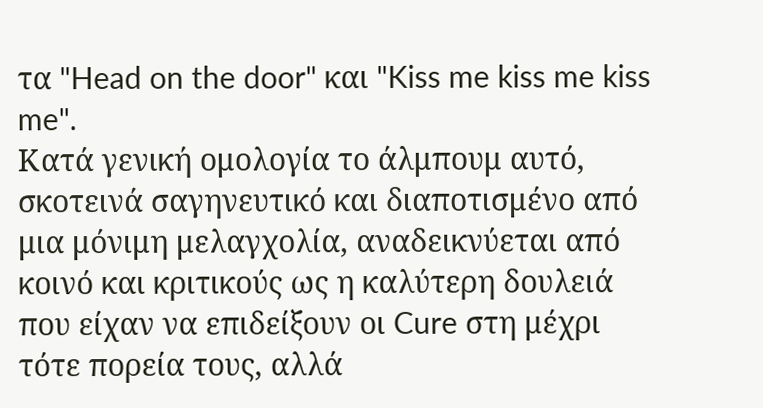τα "Head on the door" και "Kiss me kiss me kiss me".
Κατά γενική ομολογία το άλμπουμ αυτό, σκοτεινά σαγηνευτικό και διαποτισμένο από μια μόνιμη μελαγχολία, αναδεικνύεται από κοινό και κριτικούς ως η καλύτερη δουλειά που είχαν να επιδείξουν οι Cure στη μέχρι τότε πορεία τους, αλλά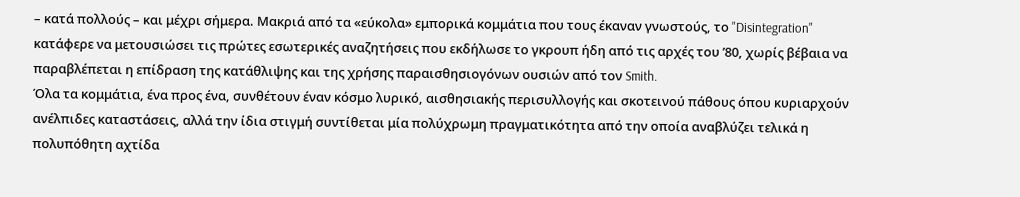– κατά πολλούς – και μέχρι σήμερα. Μακριά από τα «εύκολα» εμπορικά κομμάτια που τους έκαναν γνωστούς, το "Disintegration" κατάφερε να μετουσιώσει τις πρώτες εσωτερικές αναζητήσεις που εκδήλωσε το γκρουπ ήδη από τις αρχές του ’80, χωρίς βέβαια να παραβλέπεται η επίδραση της κατάθλιψης και της χρήσης παραισθησιογόνων ουσιών από τον Smith.
Όλα τα κομμάτια, ένα προς ένα, συνθέτουν έναν κόσμο λυρικό, αισθησιακής περισυλλογής και σκοτεινού πάθους όπου κυριαρχούν ανέλπιδες καταστάσεις, αλλά την ίδια στιγμή συντίθεται μία πολύχρωμη πραγματικότητα από την οποία αναβλύζει τελικά η πολυπόθητη αχτίδα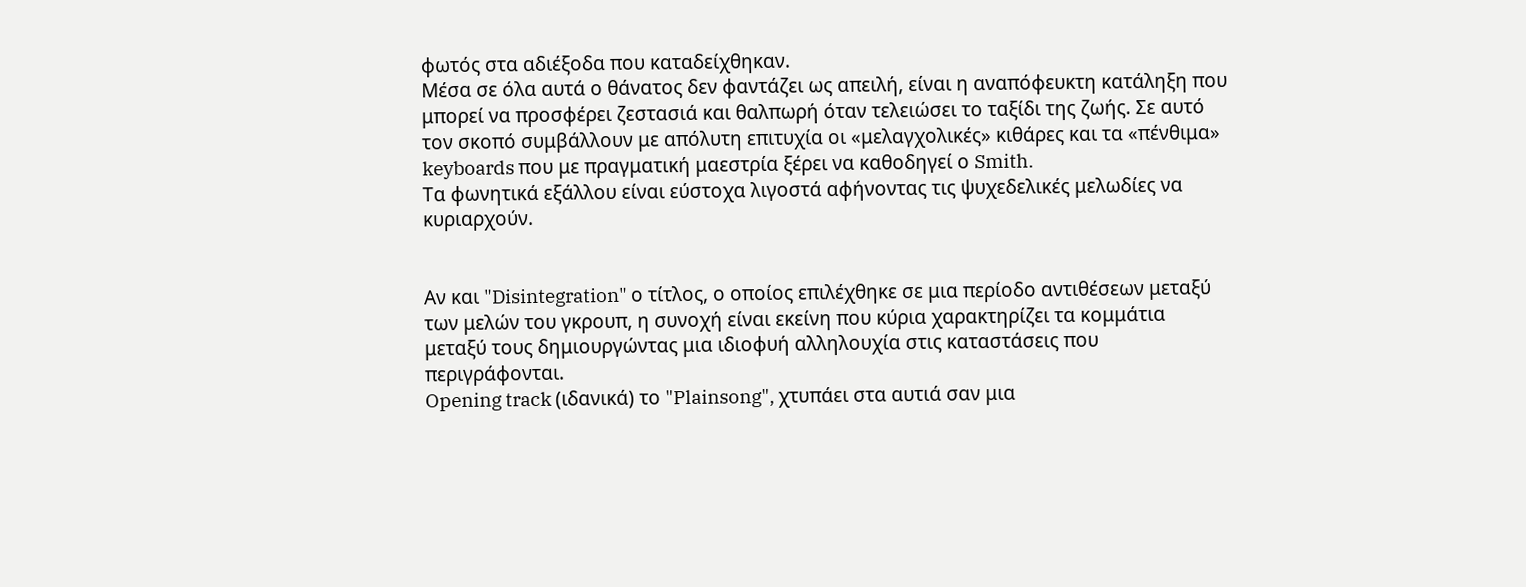φωτός στα αδιέξοδα που καταδείχθηκαν.
Μέσα σε όλα αυτά ο θάνατος δεν φαντάζει ως απειλή, είναι η αναπόφευκτη κατάληξη που μπορεί να προσφέρει ζεστασιά και θαλπωρή όταν τελειώσει το ταξίδι της ζωής. Σε αυτό τον σκοπό συμβάλλουν με απόλυτη επιτυχία οι «μελαγχολικές» κιθάρες και τα «πένθιμα» keyboards που με πραγματική μαεστρία ξέρει να καθοδηγεί ο Smith.
Τα φωνητικά εξάλλου είναι εύστοχα λιγοστά αφήνοντας τις ψυχεδελικές μελωδίες να κυριαρχούν.


Αν και "Disintegration" ο τίτλος, ο οποίος επιλέχθηκε σε μια περίοδο αντιθέσεων μεταξύ των μελών του γκρουπ, η συνοχή είναι εκείνη που κύρια χαρακτηρίζει τα κομμάτια μεταξύ τους δημιουργώντας μια ιδιοφυή αλληλουχία στις καταστάσεις που περιγράφονται.
Opening track (ιδανικά) το "Plainsong", χτυπάει στα αυτιά σαν μια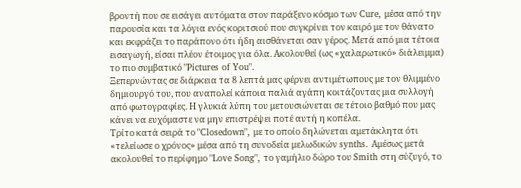βροντή που σε εισάγει αυτόματα στον παράξενο κόσμο των Cure, μέσα από την παρουσία και τα λόγια ενός κοριτσιού που συγκρίνει τον καιρό με τον θάνατο και εκφράζει το παράπονο ότι ήδη αισθάνεται σαν γέρος. Μετά από μια τέτοια εισαγωγή, είσαι πλέον έτοιμος για όλα. Ακολουθεί (ως «χαλαρωτικό» διάλειμμα) το πιο συμβατικό "Pictures of You".
Ξεπερνώντας σε διάρκεια τα 8 λεπτά μας φέρνει αντιμέτωπους με τον θλιμμένο δημιουργό του, που αναπολεί κάποια παλιά αγάπη κοιτάζοντας μια συλλογή από φωτογραφίες. Η γλυκιά λύπη του μετουσιώνεται σε τέτοιο βαθμό που μας κάνει να ευχόμαστε να μην επιστρέψει ποτέ αυτή η κοπέλα.
Τρίτο κατά σειρά το "Closedown", με το οποίο δηλώνεται αμετάκλητα ότι «τελείωσε ο χρόνος» μέσα από τη συνοδεία μελωδικών synths. Αμέσως μετά ακολουθεί το περίφημο "Love Song", το γαμήλιο δώρο του Smith στη σύζυγό, το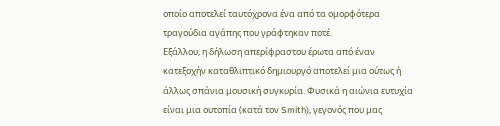οποίο αποτελεί ταυτόχρονα ένα από τα ομορφότερα τραγούδια αγάπης που γράφτηκαν ποτέ.
Εξάλλου, η δήλωση απερίφραστου έρωτα από έναν κατεξοχήν καταθλιπτικό δημιουργό αποτελεί μια ούτως ή άλλως σπάνια μουσική συγκυρία. Φυσικά η αιώνια ευτυχία είναι μια ουτοπία (κατά τον Smith), γεγονός που μας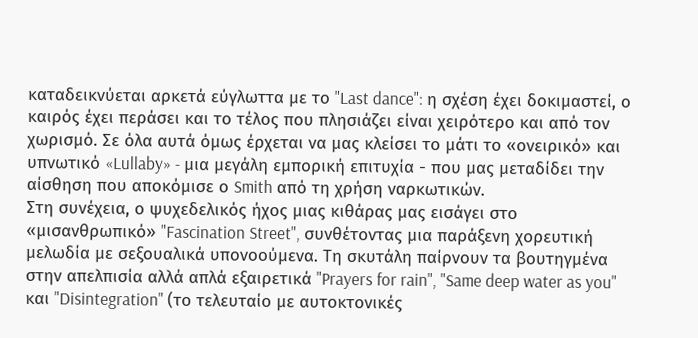καταδεικνύεται αρκετά εύγλωττα με το "Last dance": η σχέση έχει δοκιμαστεί, ο καιρός έχει περάσει και το τέλος που πλησιάζει είναι χειρότερο και από τον χωρισμό. Σε όλα αυτά όμως έρχεται να μας κλείσει το μάτι το «ονειρικό» και υπνωτικό «Lullaby» - μια μεγάλη εμπορική επιτυχία - που μας μεταδίδει την αίσθηση που αποκόμισε ο Smith από τη χρήση ναρκωτικών.
Στη συνέχεια, ο ψυχεδελικός ήχος μιας κιθάρας μας εισάγει στο «μισανθρωπικό» "Fascination Street", συνθέτοντας μια παράξενη χορευτική μελωδία με σεξουαλικά υπονοούμενα. Τη σκυτάλη παίρνουν τα βουτηγμένα στην απελπισία αλλά απλά εξαιρετικά "Prayers for rain", "Same deep water as you" και "Disintegration" (το τελευταίο με αυτοκτονικές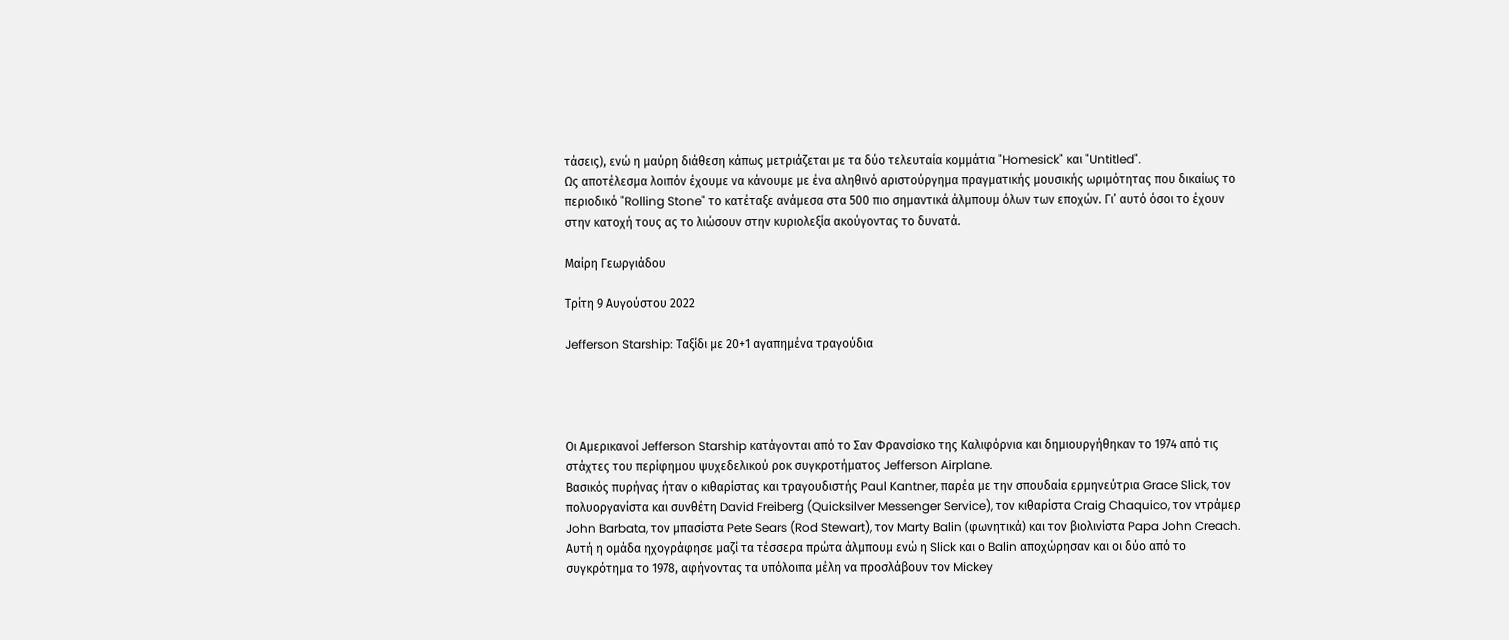τάσεις), ενώ η μαύρη διάθεση κάπως μετριάζεται με τα δύο τελευταία κομμάτια "Homesick" και "Untitled".
Ως αποτέλεσμα λοιπόν έχουμε να κάνουμε με ένα αληθινό αριστούργημα πραγματικής μουσικής ωριμότητας που δικαίως το περιοδικό "Rolling Stone" το κατέταξε ανάμεσα στα 500 πιο σημαντικά άλμπουμ όλων των εποχών. Γι’ αυτό όσοι το έχουν στην κατοχή τους ας το λιώσουν στην κυριολεξία ακούγοντας το δυνατά.

Mαίρη Γεωργιάδου

Τρίτη 9 Αυγούστου 2022

Jefferson Starship: Ταξίδι με 20+1 αγαπημένα τραγούδια




Οι Αμερικανοί Jefferson Starship κατάγονται από το Σαν Φρανσίσκο της Καλιφόρνια και δημιουργήθηκαν το 1974 από τις στάχτες του περίφημου ψυχεδελικού ροκ συγκροτήματος Jefferson Airplane.
Βασικός πυρήνας ήταν ο κιθαρίστας και τραγουδιστής Paul Kantner, παρέα με την σπουδαία ερμηνεύτρια Grace Slick, τον πολυοργανίστα και συνθέτη David Freiberg (Quicksilver Messenger Service), τον κιθαρίστα Craig Chaquico, τον ντράμερ John Barbata, τον μπασίστα Pete Sears (Rod Stewart), τον Marty Balin (φωνητικά) και τον βιολινίστα Papa John Creach.
Αυτή η ομάδα ηχογράφησε μαζί τα τέσσερα πρώτα άλμπουμ ενώ η Slick και ο Balin αποχώρησαν και οι δύο από το συγκρότημα το 1978, αφήνοντας τα υπόλοιπα μέλη να προσλάβουν τον Mickey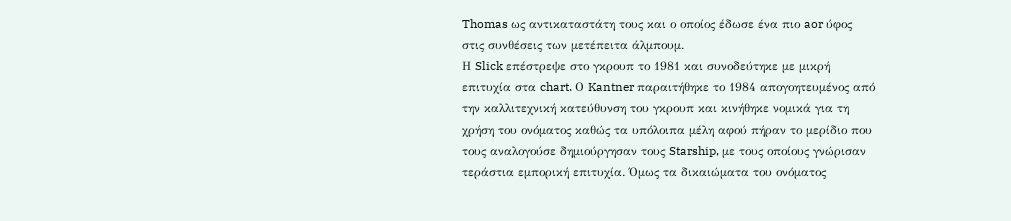Thomas ως αντικαταστάτη τους και ο οποίος έδωσε ένα πιο aor ύφος στις συνθέσεις των μετέπειτα άλμπουμ.
Η Slick επέστρεψε στο γκρουπ το 1981 και συνοδεύτηκε με μικρή επιτυχία στα chart. Ο Kantner παραιτήθηκε το 1984 απογοητευμένος από την καλλιτεχνική κατεύθυνση του γκρουπ και κινήθηκε νομικά για τη χρήση του ονόματος καθώς τα υπόλοιπα μέλη αφού πήραν το μερίδιο που τους αναλογούσε δημιούργησαν τους Starship, με τους οποίους γνώρισαν τεράστια εμπορική επιτυχία. Όμως τα δικαιώματα του ονόματος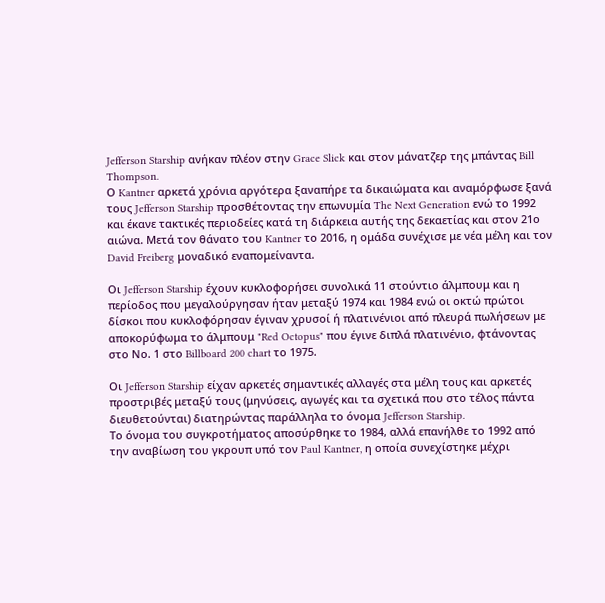Jefferson Starship ανήκαν πλέον στην Grace Slick και στον μάνατζερ της μπάντας Bill Thompson.
Ο Kantner αρκετά χρόνια αργότερα ξαναπήρε τα δικαιώματα και αναμόρφωσε ξανά τους Jefferson Starship προσθέτοντας την επωνυμία The Next Generation ενώ το 1992 και έκανε τακτικές περιοδείες κατά τη διάρκεια αυτής της δεκαετίας και στον 21ο αιώνα. Μετά τον θάνατο του Kantner το 2016, η ομάδα συνέχισε με νέα μέλη και τον David Freiberg μοναδικό εναπομείναντα.

Οι Jefferson Starship έχουν κυκλοφορήσει συνολικά 11 στούντιο άλμπουμ και η περίοδος που μεγαλούργησαν ήταν μεταξύ 1974 και 1984 ενώ οι οκτώ πρώτοι δίσκοι που κυκλοφόρησαν έγιναν χρυσοί ή πλατινένιοι από πλευρά πωλήσεων με αποκορύφωμα το άλμπουμ "Red Octopus" που έγινε διπλά πλατινένιο, φτάνοντας στο Νο. 1 στο Billboard 200 chart το 1975.

Οι Jefferson Starship είχαν αρκετές σημαντικές αλλαγές στα μέλη τους και αρκετές προστριβές μεταξύ τους (μηνύσεις, αγωγές και τα σχετικά που στο τέλος πάντα διευθετούνται) διατηρώντας παράλληλα το όνομα Jefferson Starship.
Το όνομα του συγκροτήματος αποσύρθηκε το 1984, αλλά επανήλθε το 1992 από την αναβίωση του γκρουπ υπό τον Paul Kantner, η οποία συνεχίστηκε μέχρι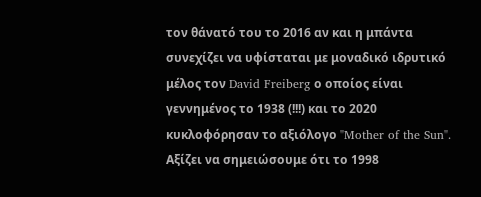τον θάνατό του το 2016 αν και η μπάντα συνεχίζει να υφίσταται με μοναδικό ιδρυτικό μέλος τον David Freiberg ο οποίος είναι γεννημένος το 1938 (!!!) και το 2020 κυκλοφόρησαν το αξιόλογο "Mother of the Sun".
Αξίζει να σημειώσουμε ότι το 1998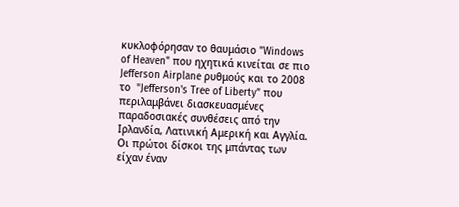κυκλοφόρησαν το θαυμάσιο "Windows of Heaven" που ηχητικά κινείται σε πιο Jefferson Airplane ρυθμούς και το 2008 το  "Jefferson's Tree of Liberty" που περιλαμβάνει διασκευασμένες παραδοσιακές συνθέσεις από την Ιρλανδία, Λατινική Αμερική και Αγγλία.
Οι πρώτοι δίσκοι της μπάντας των είχαν έναν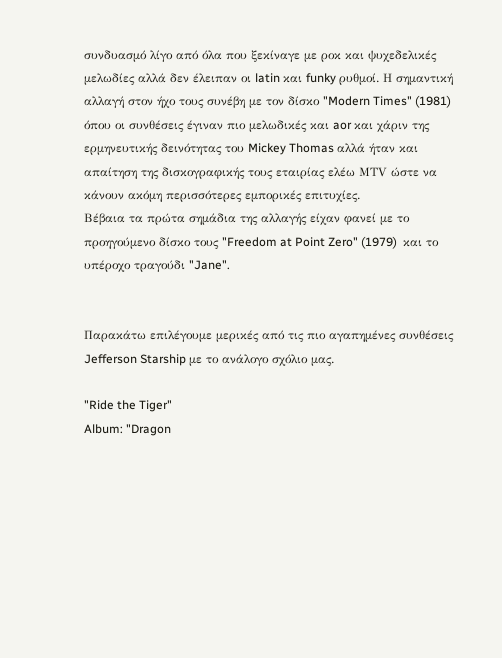συνδυασμό λίγο από όλα που ξεκίναγε με ροκ και ψυχεδελικές μελωδίες αλλά δεν έλειπαν οι latin και funky ρυθμοί. Η σημαντική αλλαγή στον ήχο τους συνέβη με τον δίσκο "Modern Times" (1981) όπου οι συνθέσεις έγιναν πιο μελωδικές και aor και χάριν της ερμηνευτικής δεινότητας του Mickey Thomas αλλά ήταν και απαίτηση της δισκογραφικής τους εταιρίας ελέω ΜΤV ώστε να κάνουν ακόμη περισσότερες εμπορικές επιτυχίες.
Βέβαια τα πρώτα σημάδια της αλλαγής είχαν φανεί με το προηγούμενο δίσκο τους "Freedom at Point Zero" (1979)  και το υπέροχο τραγούδι "Jane".


Παρακάτω επιλέγουμε μερικές από τις πιο αγαπημένες συνθέσεις Jefferson Starship με το ανάλογο σχόλιο μας.

"Ride the Tiger"
Album: "Dragon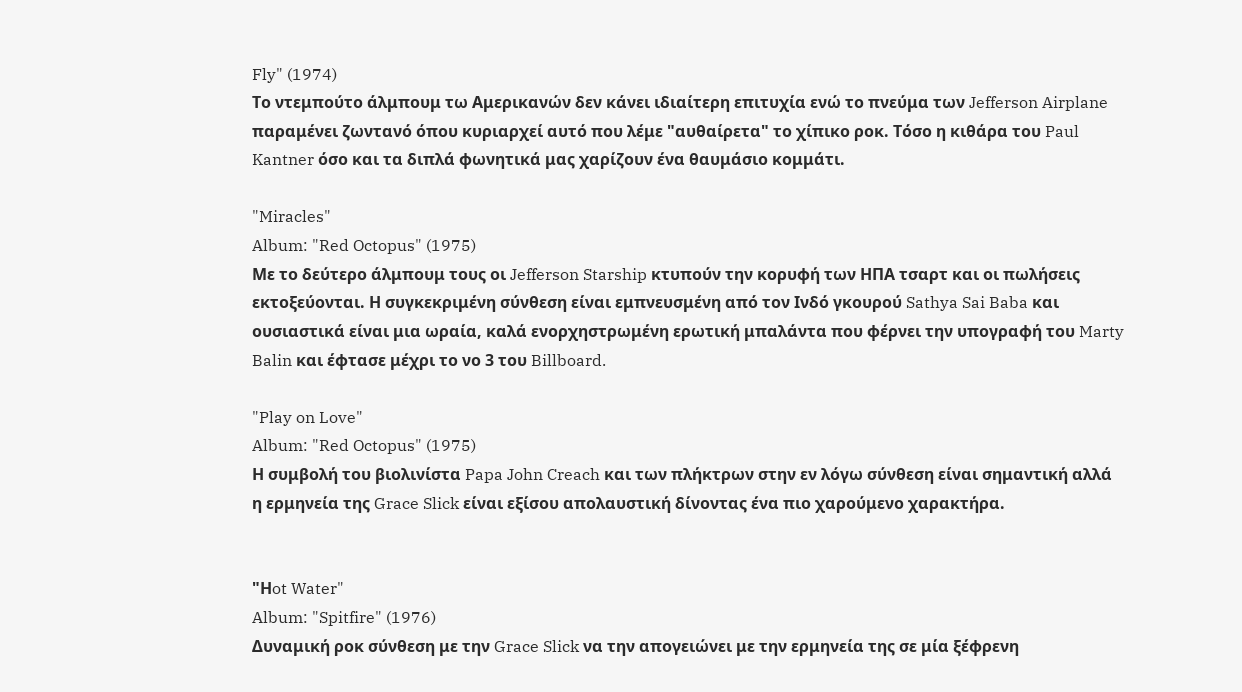Fly" (1974)
Το ντεμπούτο άλμπουμ τω Αμερικανών δεν κάνει ιδιαίτερη επιτυχία ενώ το πνεύμα των Jefferson Airplane παραμένει ζωντανό όπου κυριαρχεί αυτό που λέμε "αυθαίρετα" το χίπικο ροκ. Τόσο η κιθάρα του Paul Kantner όσο και τα διπλά φωνητικά μας χαρίζουν ένα θαυμάσιο κομμάτι.

"Miracles"
Album: "Red Octopus" (1975)
Με το δεύτερο άλμπουμ τους οι Jefferson Starship κτυπούν την κορυφή των ΗΠΑ τσαρτ και οι πωλήσεις εκτοξεύονται. Η συγκεκριμένη σύνθεση είναι εμπνευσμένη από τον Ινδό γκουρού Sathya Sai Baba και ουσιαστικά είναι μια ωραία, καλά ενορχηστρωμένη ερωτική μπαλάντα που φέρνει την υπογραφή του Marty Balin και έφτασε μέχρι το νο 3 του Billboard.

"Play on Love"
Album: "Red Octopus" (1975)
Η συμβολή του βιολινίστα Papa John Creach και των πλήκτρων στην εν λόγω σύνθεση είναι σημαντική αλλά η ερμηνεία της Grace Slick είναι εξίσου απολαυστική δίνοντας ένα πιο χαρούμενο χαρακτήρα.


"Ηot Water"
Album: "Spitfire" (1976)
Δυναμική ροκ σύνθεση με την Grace Slick να την απογειώνει με την ερμηνεία της σε μία ξέφρενη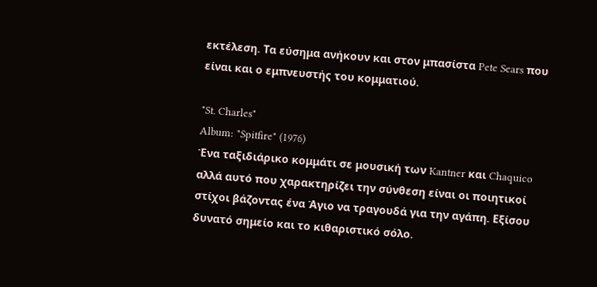εκτέλεση. Τα εύσημα ανήκουν και στον μπασίστα Pete Sears που είναι και ο εμπνευστής του κομματιού.

"St. Charles"
Album: "Spitfire" (1976)
Ένα ταξιδιάρικο κομμάτι σε μουσική των Kantner και Chaquico αλλά αυτό που χαρακτηρίζει την σύνθεση είναι οι ποιητικοί στίχοι βάζοντας ένα Άγιο να τραγουδά για την αγάπη. Εξίσου δυνατό σημείο και το κιθαριστικό σόλο.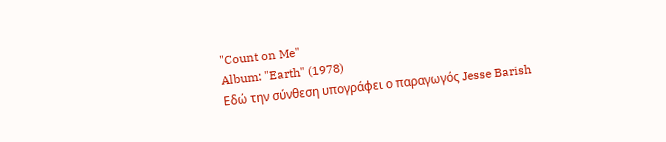"Count on Me"
Album: "Earth" (1978)
Εδώ την σύνθεση υπογράφει ο παραγωγός Jesse Barish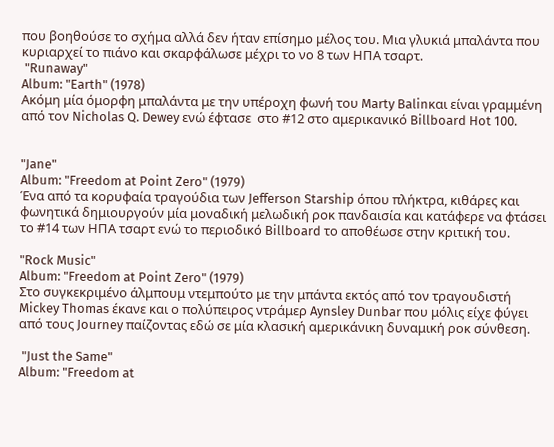που βοηθούσε το σχήμα αλλά δεν ήταν επίσημο μέλος του. Μια γλυκιά μπαλάντα που κυριαρχεί το πιάνο και σκαρφάλωσε μέχρι το νο 8 των ΗΠΑ τσαρτ.
 "Runaway"
Album: "Earth" (1978)
Ακόμη μία όμορφη μπαλάντα με την υπέροχη φωνή του Marty Balinκαι είναι γραμμένη από τον Nicholas Q. Dewey ενώ έφτασε  στο #12 στο αμερικανικό Billboard Hot 100.


"Jane"
Album: "Freedom at Point Zero" (1979)
Ένα από τα κορυφαία τραγούδια των Jefferson Starship όπου πλήκτρα, κιθάρες και φωνητικά δημιουργούν μία μοναδική μελωδική ροκ πανδαισία και κατάφερε να φτάσει το #14 των ΗΠΑ τσαρτ ενώ το περιοδικό Billboard το αποθέωσε στην κριτική του.

"Rock Music"
Album: "Freedom at Point Zero" (1979)
Στο συγκεκριμένο άλμπουμ ντεμπούτο με την μπάντα εκτός από τον τραγουδιστή Mickey Thomas έκανε και ο πολύπειρος ντράμερ Aynsley Dunbar που μόλις είχε φύγει από τους Journey παίζοντας εδώ σε μία κλασική αμερικάνικη δυναμική ροκ σύνθεση.

 "Just the Same"
Album: "Freedom at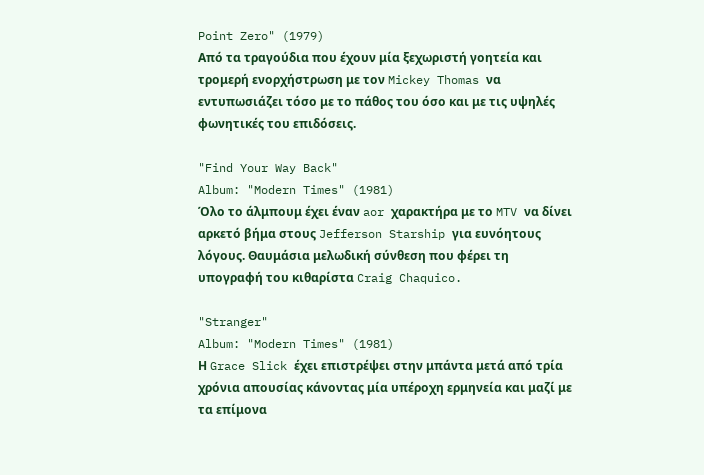Point Zero" (1979)
Από τα τραγούδια που έχουν μία ξεχωριστή γοητεία και τρομερή ενορχήστρωση με τον Mickey Thomas να εντυπωσιάζει τόσο με το πάθος του όσο και με τις υψηλές φωνητικές του επιδόσεις.

"Find Your Way Back"
Album: "Modern Times" (1981)
Όλο το άλμπουμ έχει έναν aor χαρακτήρα με το MTV να δίνει αρκετό βήμα στους Jefferson Starship για ευνόητους λόγους. Θαυμάσια μελωδική σύνθεση που φέρει τη υπογραφή του κιθαρίστα Craig Chaquico.

"Stranger"
Album: "Modern Times" (1981)
Η Grace Slick έχει επιστρέψει στην μπάντα μετά από τρία χρόνια απουσίας κάνοντας μία υπέροχη ερμηνεία και μαζί με τα επίμονα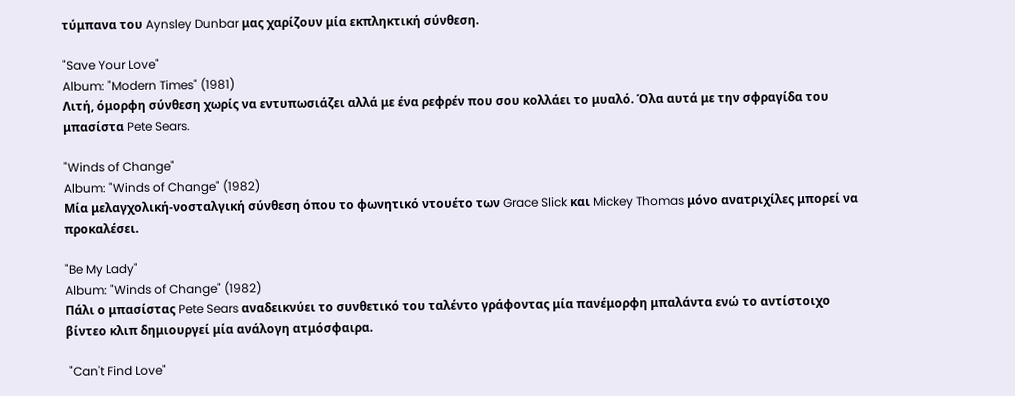τύμπανα του Aynsley Dunbar μας χαρίζουν μία εκπληκτική σύνθεση.

"Save Your Love"
Album: "Modern Times" (1981)
Λιτή, όμορφη σύνθεση χωρίς να εντυπωσιάζει αλλά με ένα ρεφρέν που σου κολλάει το μυαλό. Όλα αυτά με την σφραγίδα του μπασίστα Pete Sears.

"Winds of Change"
Album: "Winds of Change" (1982)
Μία μελαγχολική-νοσταλγική σύνθεση όπου το φωνητικό ντουέτο των Grace Slick και Mickey Thomas μόνο ανατριχίλες μπορεί να προκαλέσει.

"Be My Lady"
Album: "Winds of Change" (1982)
Πάλι ο μπασίστας Pete Sears αναδεικνύει το συνθετικό του ταλέντο γράφοντας μία πανέμορφη μπαλάντα ενώ το αντίστοιχο βίντεο κλιπ δημιουργεί μία ανάλογη ατμόσφαιρα.

 "Can't Find Love"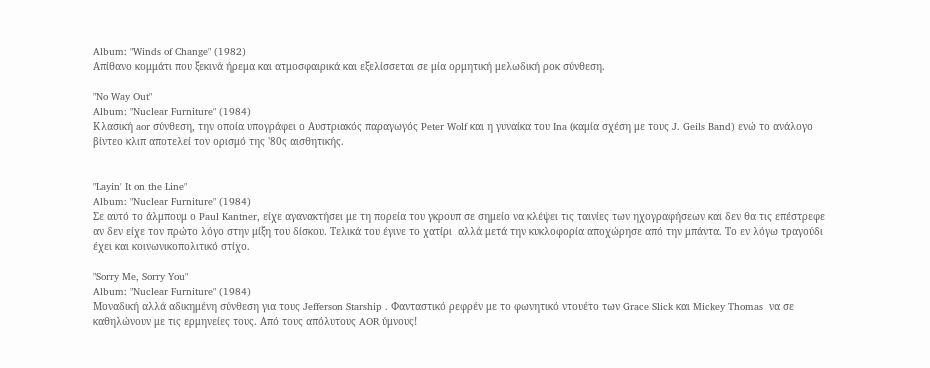Album: "Winds of Change" (1982)
Απίθανο κομμάτι που ξεκινά ήρεμα και ατμοσφαιρικά και εξελίσσεται σε μία ορμητική μελωδική ροκ σύνθεση.

"No Way Out"
Album: "Nuclear Furniture" (1984)
Κλασική aor σύνθεση, την οποία υπογράφει ο Αυστριακός παραγωγός Peter Wolf και η γυναίκα του Ina (καμία σχέση με τους J. Geils Band) ενώ το ανάλογο βίντεο κλιπ αποτελεί τον ορισμό της '80ς αισθητικής.


"Layin' It on the Line"
Album: "Nuclear Furniture" (1984)
Σε αυτό το άλμπουμ ο Paul Kantner, είχε αγανακτήσει με τη πορεία του γκρουπ σε σημείο να κλέψει τις ταινίες των ηχογραφήσεων και δεν θα τις επέστρεφε αν δεν είχε τον πρώτο λόγο στην μίξη του δίσκου. Τελικά του έγινε το χατίρι  αλλά μετά την κυκλοφορία αποχώρησε από την μπάντα. Το εν λόγω τραγούδι έχει και κοινωνικοπολιτικό στίχο.

"Sorry Me, Sorry You"
Album: "Nuclear Furniture" (1984)
Μοναδική αλλά αδικημένη σύνθεση για τους Jefferson Starship . Φανταστικό ρεφρέν με το φωνητικό ντουέτο των Grace Slick και Mickey Thomas  να σε καθηλώνουν με τις ερμηνείες τους. Από τους απόλυτους AOR ύμνους!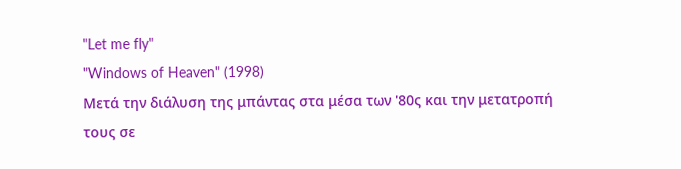"Let me fly"
"Windows of Heaven" (1998)
Μετά την διάλυση της μπάντας στα μέσα των '80ς και την μετατροπή τους σε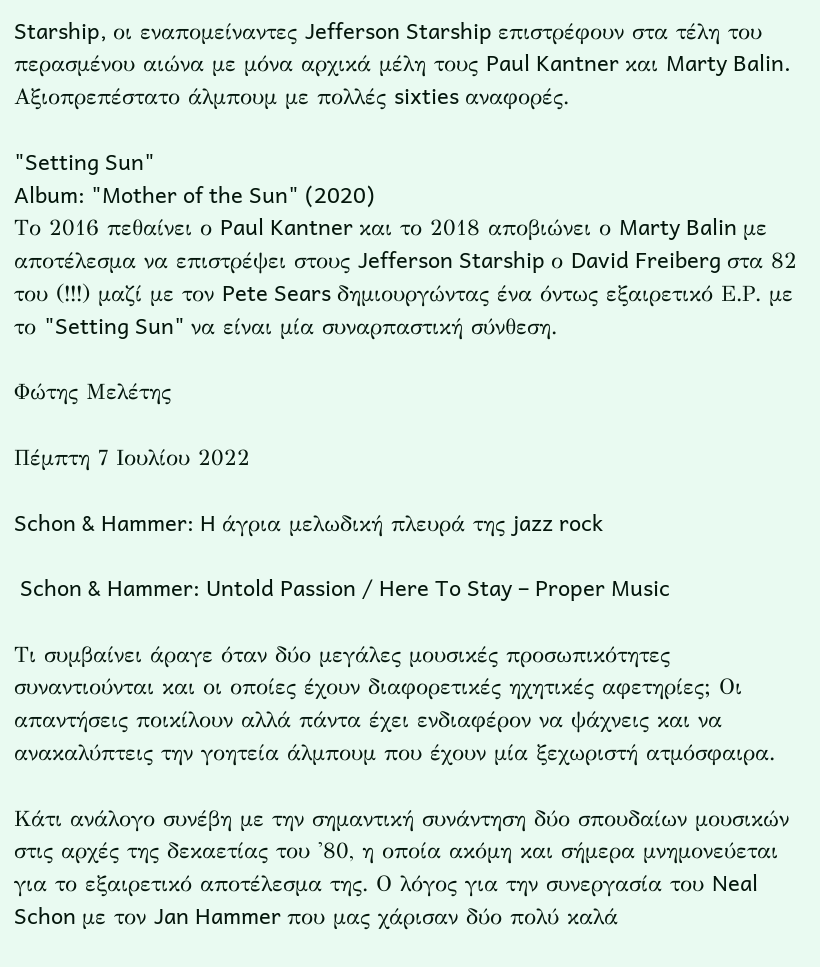Starship, οι εναπομείναντες Jefferson Starship επιστρέφουν στα τέλη του περασμένου αιώνα με μόνα αρχικά μέλη τους Paul Kantner και Marty Balin. Αξιοπρεπέστατο άλμπουμ με πολλές sixties αναφορές.

"Setting Sun"
Album: "Mother of the Sun" (2020)
Το 2016 πεθαίνει ο Paul Kantner και το 2018 αποβιώνει ο Marty Balin με αποτέλεσμα να επιστρέψει στους Jefferson Starship ο David Freiberg στα 82 του (!!!) μαζί με τον Pete Sears δημιουργώντας ένα όντως εξαιρετικό Ε.Ρ. με το "Setting Sun" να είναι μία συναρπαστική σύνθεση.

Φώτης Μελέτης

Πέμπτη 7 Ιουλίου 2022

Schon & Hammer: H άγρια μελωδική πλευρά της jazz rock

 Schon & Hammer: Untold Passion / Here To Stay – Proper Music

Τι συμβαίνει άραγε όταν δύο μεγάλες μουσικές προσωπικότητες συναντιούνται και οι οποίες έχουν διαφορετικές ηχητικές αφετηρίες; Οι απαντήσεις ποικίλουν αλλά πάντα έχει ενδιαφέρον να ψάχνεις και να ανακαλύπτεις την γοητεία άλμπουμ που έχουν μία ξεχωριστή ατμόσφαιρα.

Κάτι ανάλογο συνέβη με την σημαντική συνάντηση δύο σπουδαίων μουσικών στις αρχές της δεκαετίας του '80, η οποία ακόμη και σήμερα μνημονεύεται για το εξαιρετικό αποτέλεσμα της. Ο λόγος για την συνεργασία του Neal Schon με τον Jan Hammer που μας χάρισαν δύο πολύ καλά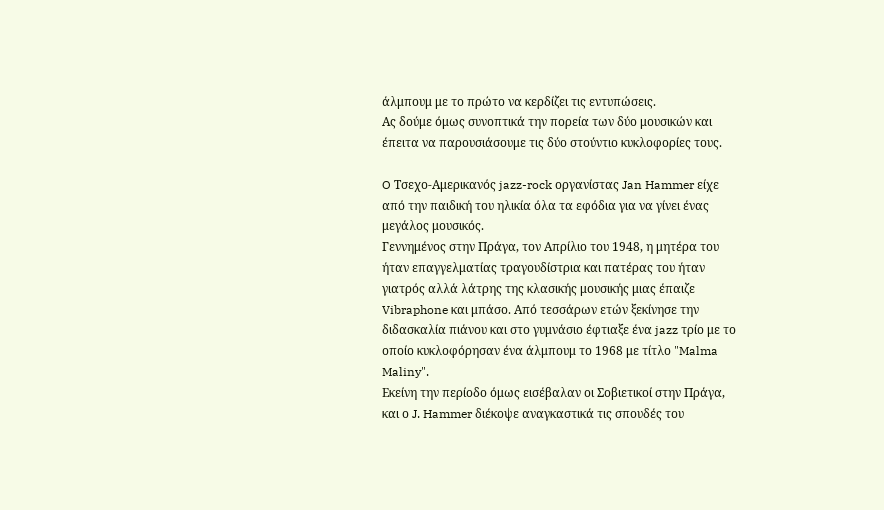άλμπουμ με το πρώτο να κερδίζει τις εντυπώσεις.
Ας δούμε όμως συνοπτικά την πορεία των δύο μουσικών και έπειτα να παρουσιάσουμε τις δύο στούντιο κυκλοφορίες τους.

O Τσεχο-Αμερικανός jazz-rock οργανίστας Jan Hammer είχε από την παιδική του ηλικία όλα τα εφόδια για να γίνει ένας μεγάλος μουσικός.
Γεννημένος στην Πράγα, τον Απρίλιο του 1948, η μητέρα του ήταν επαγγελματίας τραγουδίστρια και πατέρας του ήταν γιατρός αλλά λάτρης της κλασικής μουσικής μιας έπαιζε Vibraphone και μπάσο. Από τεσσάρων ετών ξεκίνησε την διδασκαλία πιάνου και στο γυμνάσιο έφτιαξε ένα jazz τρίο με το οποίο κυκλοφόρησαν ένα άλμπουμ το 1968 με τίτλο "Malma Maliny".
Εκείνη την περίοδο όμως εισέβαλαν οι Σοβιετικοί στην Πράγα, και ο J. Hammer διέκοψε αναγκαστικά τις σπουδές του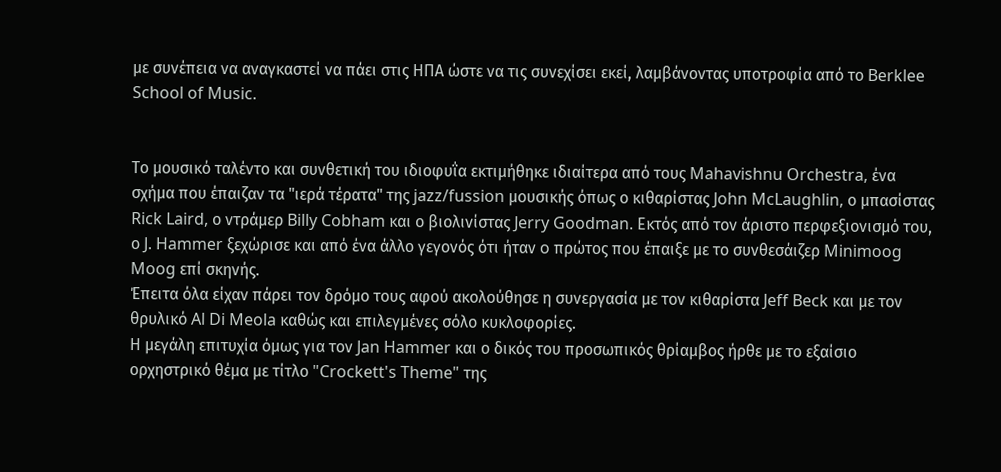με συνέπεια να αναγκαστεί να πάει στις ΗΠΑ ώστε να τις συνεχίσει εκεί, λαμβάνοντας υποτροφία από το Berklee School of Music.


Το μουσικό ταλέντο και συνθετική του ιδιοφυΐα εκτιμήθηκε ιδιαίτερα από τους Mahavishnu Orchestra, ένα σχήμα που έπαιζαν τα "ιερά τέρατα" της jazz/fussion μουσικής όπως ο κιθαρίστας John McLaughlin, ο μπασίστας Rick Laird, ο ντράμερ Billy Cobham και ο βιολινίστας Jerry Goodman. Εκτός από τον άριστο περφεξιονισμό του, ο J. Hammer ξεχώρισε και από ένα άλλο γεγονός ότι ήταν o πρώτος που έπαιξε με το συνθεσάιζερ Minimoog Moog επί σκηνής.
Έπειτα όλα είχαν πάρει τον δρόμο τους αφού ακολούθησε η συνεργασία με τον κιθαρίστα Jeff Beck και με τον θρυλικό Al Di Meola καθώς και επιλεγμένες σόλο κυκλοφορίες.
Η μεγάλη επιτυχία όμως για τον Jan Hammer και ο δικός του προσωπικός θρίαμβος ήρθε με το εξαίσιο ορχηστρικό θέμα με τίτλο "Crockett's Theme" της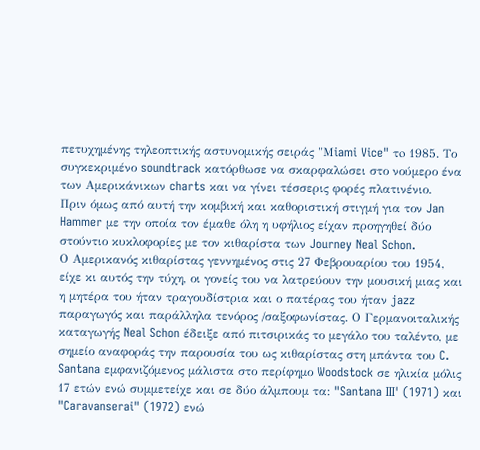πετυχημένης τηλεοπτικής αστυνομικής σειράς "Μiami Vice" τo 1985. Το συγκεκριμένο soundtrack κατόρθωσε να σκαρφαλώσει στο νούμερο ένα των Αμερικάνικων charts και να γίνει τέσσερις φορές πλατινένιο.
Πριν όμως από αυτή την κομβική και καθοριστική στιγμή για τον Jan Hammer με την οποία τον έμαθε όλη η υφήλιος είχαν προηγηθεί δύο στούντιο κυκλοφορίες με τον κιθαρίστα των Journey Neal Schon.
Ο Αμερικανός κιθαρίστας γεννημένος στις 27 Φεβρουαρίου του 1954, είχε κι αυτός την τύχη, οι γονείς του να λατρεύουν την μουσική μιας και η μητέρα του ήταν τραγουδίστρια και ο πατέρας του ήταν jazz παραγωγός και παράλληλα τενόρος /σαξοφωνίστας. Ο Γερμανοιταλικής καταγωγής Neal Schon έδειξε από πιτσιρικάς το μεγάλο του ταλέντο, με σημείο αναφοράς την παρουσία του ως κιθαρίστας στη μπάντα του C. Santana εμφανιζόμενος μάλιστα στο περίφημο Woodstock σε ηλικία μόλις 17 ετών ενώ συμμετείχε και σε δύο άλμπουμ τα: "Santana III' (1971) και "Caravanserai" (1972) ενώ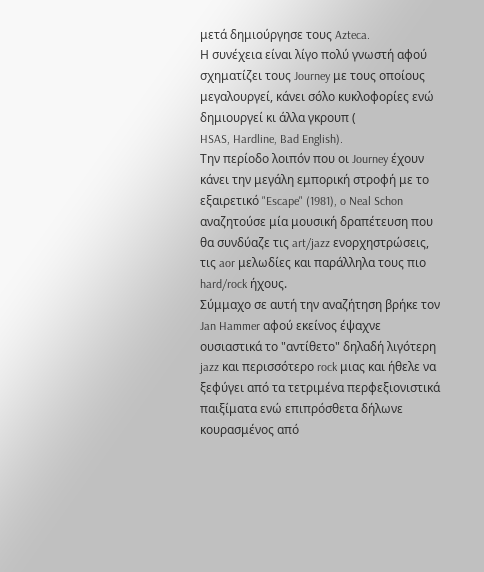μετά δημιούργησε τους Azteca.
Η συνέχεια είναι λίγο πολύ γνωστή αφού σχηματίζει τους Journey με τους οποίους μεγαλουργεί, κάνει σόλο κυκλοφορίες ενώ δημιουργεί κι άλλα γκρουπ (
HSAS, Hardline, Bad English).
Την περίοδο λοιπόν που οι Journey έχουν κάνει την μεγάλη εμπορική στροφή με το εξαιρετικό "Escape" (1981), o Neal Schon αναζητούσε μία μουσική δραπέτευση που θα συνδύαζε τις art/jazz ενορχηστρώσεις, τις aor μελωδίες και παράλληλα τους πιο hard/rock ήχους.
Σύμμαχο σε αυτή την αναζήτηση βρήκε τον Jan Hammer αφού εκείνος έψαχνε ουσιαστικά το "αντίθετο" δηλαδή λιγότερη jazz και περισσότερο rock μιας και ήθελε να ξεφύγει από τα τετριμένα περφεξιονιστικά παιξίματα ενώ επιπρόσθετα δήλωνε κουρασμένος από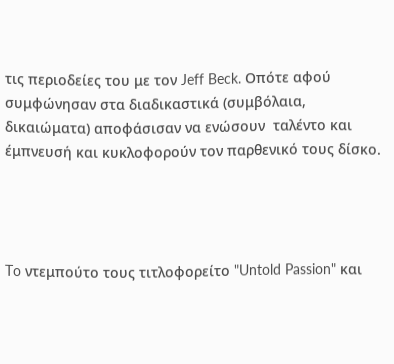τις περιοδείες του με τον Jeff Beck. Οπότε αφού συμφώνησαν στα διαδικαστικά (συμβόλαια, δικαιώματα) αποφάσισαν να ενώσουν  ταλέντο και έμπνευσή και κυκλοφορούν τον παρθενικό τους δίσκο.




To ντεμπούτο τους τιτλοφορείτο "Untold Passion" και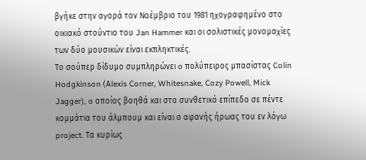βγήκε στην αγορά τον Νοέμβριο του 1981 ηχογραφημένο στο οικιακό στούντιο του Jan Hammer και οι σολιστικές μονομαχίες των δύο μουσικών είναι εκπληκτικές.
Το σούπερ δίδυμο συμπληρώνει o πολύπειρος μπασίστας Colin Hodgkinson (Αlexis Corner, Whitesnake, Cozy Powell, Mick Jagger), o οποίος βοηθά και στο συνθετικό επίπεδο σε πέντε κομμάτια του άλμπουμ και είναι ο αφανής ήρωας του εν λόγω project. Tα κυρίως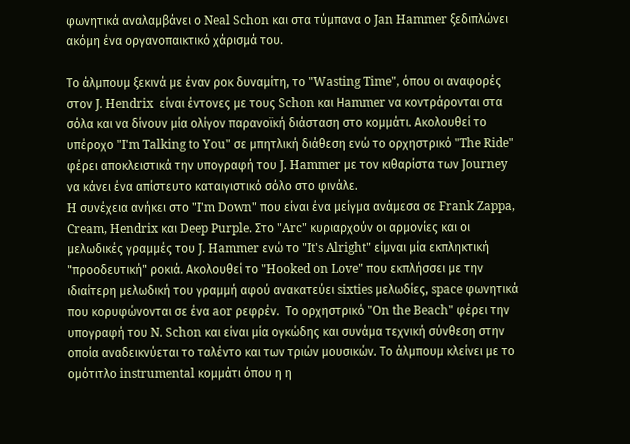φωνητικά αναλαμβάνει ο Neal Schon και στα τύμπανα ο Jan Hammer ξεδιπλώνει ακόμη ένα οργανοπαικτικό χάρισμά του.

Το άλμπουμ ξεκινά με έναν ροκ δυναμίτη, το "Wasting Time", όπου οι αναφορές στον J. Hendrix  είναι έντονες με τους Schon και Ηammer να κοντράρονται στα σόλα και να δίνουν μία ολίγον παρανοϊκή διάσταση στο κομμάτι. Ακολουθεί το υπέροχο "I'm Talking to You" σε μπητλική διάθεση ενώ το ορχηστρικό "The Ride" φέρει αποκλειστικά την υπογραφή του J. Hammer με τον κιθαρίστα των Journey να κάνει ένα απίστευτο καταιγιστικό σόλο στο φινάλε.
H συνέχεια ανήκει στο "I'm Down" που είναι ένα μείγμα ανάμεσα σε Frank Zappa, Cream, Hendrix και Deep Purple. Στο "Arc" κυριαρχούν οι αρμονίες και οι μελωδικές γραμμές του J. Hammer ενώ το "It's Alright" είμναι μία εκπληκτική "προοδευτική" ροκιά. Ακολουθεί το "Hooked on Love" που εκπλήσσει με την ιδιαίτερη μελωδική του γραμμή αφού ανακατεύει sixties μελωδίες, space φωνητικά που κορυφώνονται σε ένα aor ρεφρέν.  Το ορχηστρικό "On the Beach" φέρει την υπογραφή του N. Schon και είναι μία ογκώδης και συνάμα τεχνική σύνθεση στην οποία αναδεικνύεται το ταλέντο και των τριών μουσικών. Το άλμπουμ κλείνει με το ομότιτλο instrumental κομμάτι όπου η η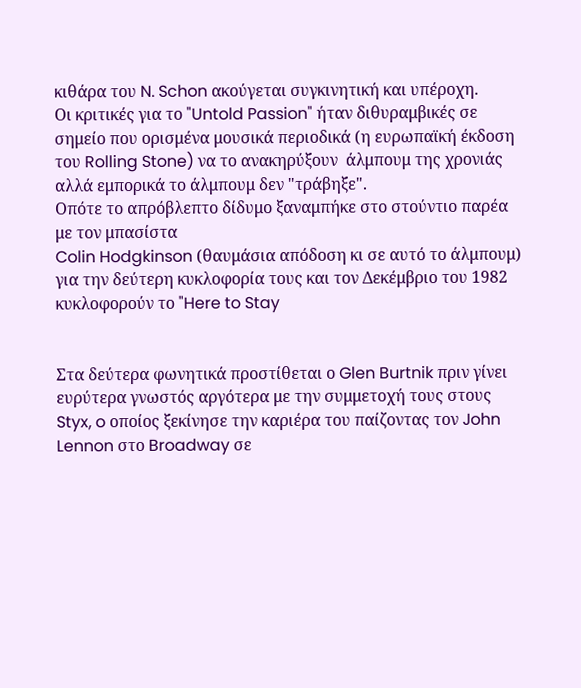κιθάρα του N. Schon ακούγεται συγκινητική και υπέροχη.
Οι κριτικές για το "Untold Passion" ήταν διθυραμβικές σε σημείο που ορισμένα μουσικά περιοδικά (η ευρωπαϊκή έκδοση του Rolling Stone) να το ανακηρύξουν  άλμπουμ της χρονιάς αλλά εμπορικά το άλμπουμ δεν "τράβηξε".
Οπότε το απρόβλεπτο δίδυμο ξαναμπήκε στο στούντιο παρέα με τον μπασίστα
Colin Hodgkinson (θαυμάσια απόδοση κι σε αυτό το άλμπουμ) για την δεύτερη κυκλοφορία τους και τον Δεκέμβριο του 1982 κυκλοφορούν το "Here to Stay


Στα δεύτερα φωνητικά προστίθεται ο Glen Burtnik πριν γίνει ευρύτερα γνωστός αργότερα με την συμμετοχή τους στους Styx, o οποίος ξεκίνησε την καριέρα του παίζοντας τον John Lennon στο Broadway σε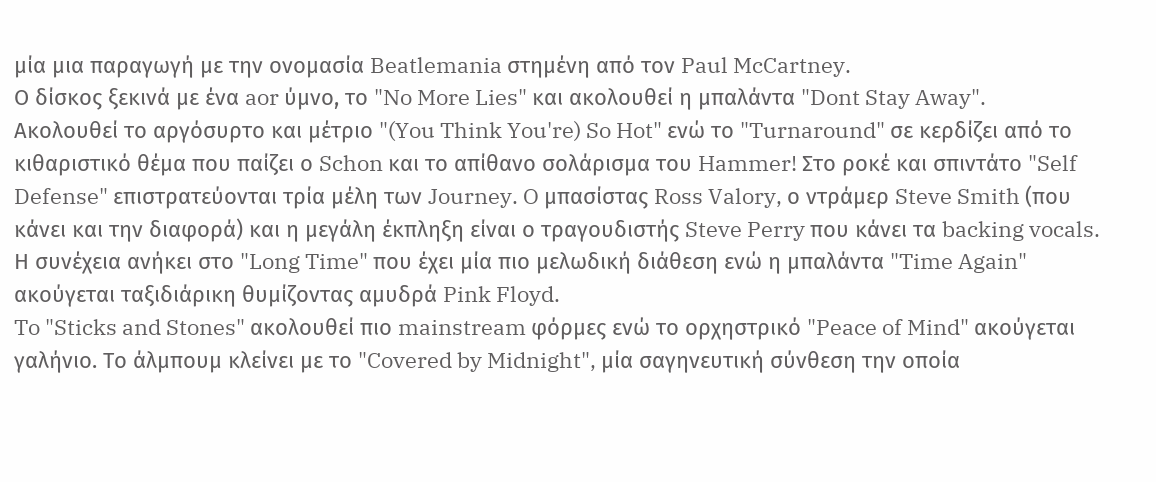μία μια παραγωγή με την ονομασία Beatlemania στημένη από τον Paul McCartney.
Ο δίσκος ξεκινά με ένα aor ύμνο, το "No More Lies" και ακολουθεί η μπαλάντα "Dont Stay Away".
Ακολουθεί το αργόσυρτο και μέτριο "(You Think You're) So Hot" ενώ το "Turnaround" σε κερδίζει από το κιθαριστικό θέμα που παίζει ο Schon και το απίθανο σολάρισμα του Hammer! Στο ροκέ και σπιντάτο "Self Defense" επιστρατεύονται τρία μέλη των Journey. O μπασίστας Ross Valory, ο ντράμερ Steve Smith (που κάνει και την διαφορά) και η μεγάλη έκπληξη είναι ο τραγουδιστής Steve Perry που κάνει τα backing vocals.
Η συνέχεια ανήκει στο "Long Time" που έχει μία πιο μελωδική διάθεση ενώ η μπαλάντα "Time Again" ακούγεται ταξιδιάρικη θυμίζοντας αμυδρά Pink Floyd.
To "Sticks and Stones" ακολουθεί πιο mainstream φόρμες ενώ το ορχηστρικό "Peace of Mind" ακούγεται γαλήνιο. Το άλμπουμ κλείνει με το "Covered by Midnight", μία σαγηνευτική σύνθεση την οποία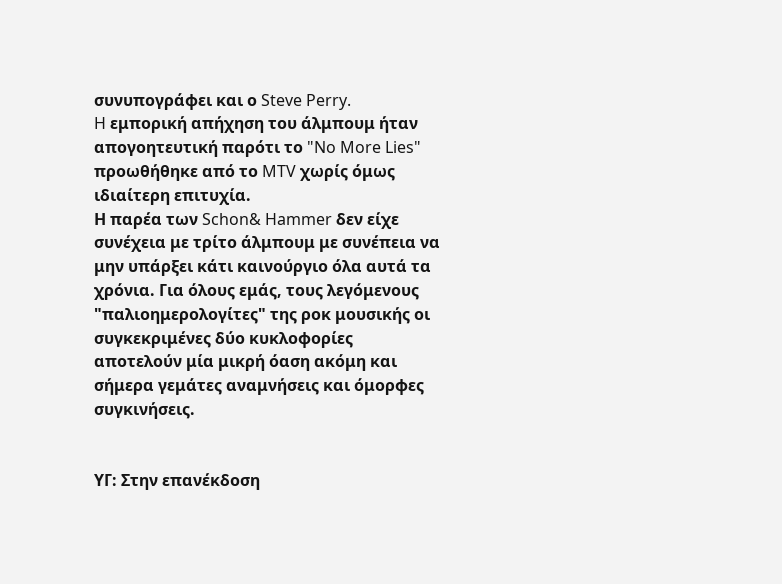συνυπογράφει και ο Steve Perry.
H εμπορική απήχηση του άλμπουμ ήταν απογοητευτική παρότι το "No More Lies" προωθήθηκε από το MTV χωρίς όμως ιδιαίτερη επιτυχία.
Η παρέα των Schon& Hammer δεν είχε συνέχεια με τρίτο άλμπουμ με συνέπεια να μην υπάρξει κάτι καινούργιο όλα αυτά τα χρόνια. Για όλους εμάς, τους λεγόμενους "παλιοημερολογίτες" της ροκ μουσικής οι συγκεκριμένες δύο κυκλοφορίες αποτελούν μία μικρή όαση ακόμη και σήμερα γεμάτες αναμνήσεις και όμορφες συγκινήσεις.


ΥΓ: Στην επανέκδοση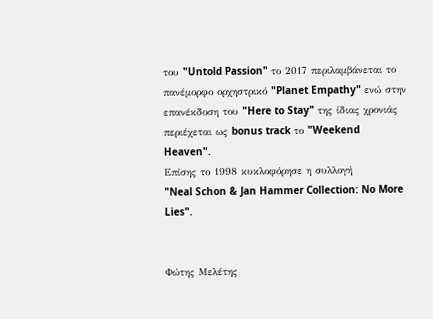του "Untold Passion" το 2017 περιλαμβάνεται το πανέμορφο ορχηστρικό "Planet Empathy" ενώ στην επανέκδοση του "Here to Stay" της ίδιας χρονιάς περιέχεται ως bonus track το "Weekend Heaven".
Επίσης το 1998 κυκλοφόρησε η συλλογή
"Neal Schon & Jan Hammer Collection: No More Lies".


Φώτης Μελέτης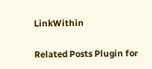LinkWithin

Related Posts Plugin for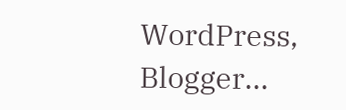WordPress, Blogger...